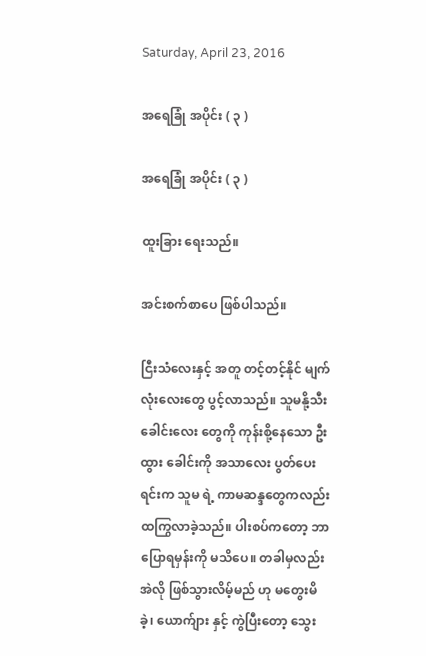Saturday, April 23, 2016

အရေခြုံ အပိုင်း ( ၃ )

အရေခြုံ အပိုင်း ( ၃ )

ထူးခြား ရေးသည်။

အင်းစက်စာပေ ဖြစ်ပါသည်။

ငြီးသံလေးနှင့် အတူ တင့်တင့်နိုင် မျက်လုံးလေးတွေ ပွင့်လာသည်။ သူမနို့သီးခေါင်းလေး တွေကို ကုန်းစို့နေသော ဦးထွား ခေါင်းကို အသာလေး ပွတ်ပေးရင်းက သူမ ရဲ့ ကာမဆန္ဒတွေကလည်း ထကြွလာခဲ့သည်။ ပါးစပ်ကတော့ ဘာပြောရမှန်းကို မသိပေ။ တခါမှလည်း အဲလို ဖြစ်သွားလိမ့်မည် ဟု မတွေးမိခဲ့၊ ယောက်ျား နှင့် ကွဲပြီးတော့ သွေး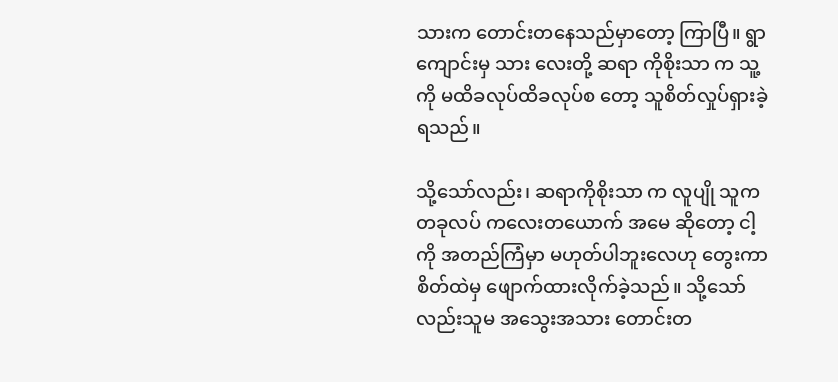သားက တောင်းတနေသည်မှာတော့ ကြာပြီ။ ရွာကျောင်းမှ သား လေးတို့ ဆရာ ကိုစိုးသာ က သူ့ကို မထိခလုပ်ထိခလုပ်စ တော့ သူစိတ်လှုပ်ရှားခဲ့ရသည်။

သို့သော်လည်း၊ ဆရာကိုစိုးသာ က လူပျို သူက တခုလပ် ကလေးတယောက် အမေ ဆိုတော့ ငါ့ကို အတည်ကြံမှာ မဟုတ်ပါဘူးလေဟု တွေးကာ စိတ်ထဲမှ ဖျောက်ထားလိုက်ခဲ့သည်။ သို့သော်လည်းသူမ အသွေးအသား တောင်းတ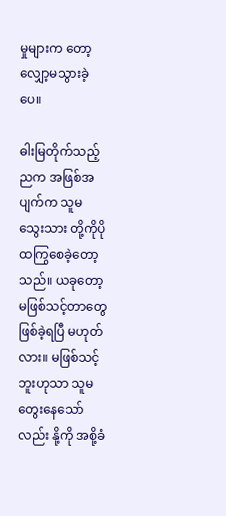မှုများက တော့ လျှော့မသွားခဲ့ပေ။

ဓါးမြတိုက်သည့် ညက အဖြစ်အပျက်က သူမ သွေးသား တို့ကိုပို ထကြွစေခဲ့တော့သည်။ ယခုတော့ မဖြစ်သင့်တာတွေ ဖြစ်ခဲ့ရပြီ မဟုတ်လား။ မဖြစ်သင့်ဘူးဟုသာ သူမတွေးနေသော်လည်း နို့ကို အစို့ခံ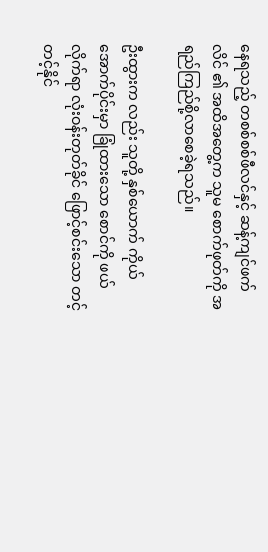နေရသည့် တစစ်စစ်ဖီလင်နှင့် ဆန့်ကျင်ဖက်လိင် ၏ အထိအတွေ့က သူမ စောက်ဖုတ်ကို အရည်ကြည်စို့လာစေခဲ့ရသည်။

ဦးထွားက လည်း သူတို့ နှစ်ယောက် ကိုယ်အောက်ပိုင်းမှာ ခြုံထားသော စောင်ကို ဖယ်လိုက်ရာ လုံးဝန်းတုတ်ခိုင် ဖြောင့်စင်းသော တင့်တင့်နိုင်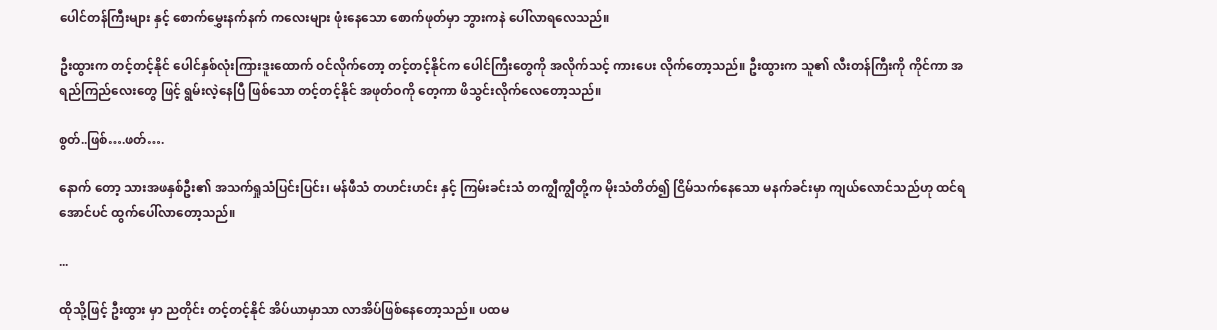ပေါင်တန်ကြီးများ နှင့် စောက်မွှေးနက်နက် ကလေးများ ဖုံးနေသော စောက်ဖုတ်မှာ ဘွားကနဲ ပေါ်လာရလေသည်။

ဦးထွားက တင့်တင့်နိုင် ပေါင်နှစ်လုံးကြားဒူးထောက် ဝင်လိုက်တော့ တင့်တင့်နိုင်က ပေါင်ကြီးတွေကို အလိုက်သင့် ကားပေး လိုက်တော့သည်။ ဦးထွားက သူ၏ လီးတန်ကြီးကို ကိုင်ကာ အရည်ကြည်လေးတွေ ဖြင့် ရွမ်းလဲ့နေပြီ ဖြစ်သော တင့်တင့်နိုင် အဖုတ်ဝကို တေ့ကာ ဖိသွင်းလိုက်လေတော့သည်။

စွတ်..ဖြစ်….ဖတ်….

နောက် တော့ သားအဖနှစ်ဦး၏ အသက်ရှုသံပြင်းပြင်း၊ မန်ဖီသံ တဟင်းဟင်း နှင့် ကြမ်းခင်းသံ တကျွီကျွီတို့က မိုးသံတိတ်၍ ငြိမ်သက်နေသော မနက်ခင်းမှာ ကျယ်လောင်သည်ဟု ထင်ရအောင်ပင် ထွက်ပေါ်လာတော့သည်။

...

ထိုသို့ဖြင့် ဦးထွား မှာ ညတိုင်း တင့်တင့်နိုင် အိပ်ယာမှာသာ လာအိပ်ဖြစ်နေတော့သည်။ ပထမ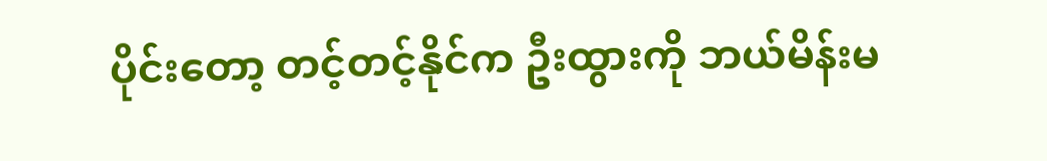ပိုင်းတော့ တင့်တင့်နိုင်က ဦးထွားကို ဘယ်မိန်းမ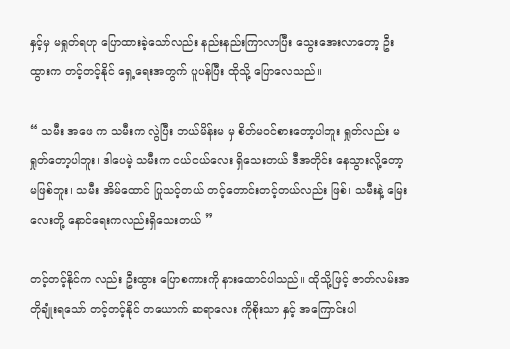နှင့်မှ မရှုတ်ရဟု ပြောထားခဲ့သော်လည်း နည်းနည်းကြာလာပြီး သွေးအေးလာတော့ ဦးထွားက တင့်တင့်နိုင် ရှေ့ရေးအတွက် ပူပန်ပြီး ထိုသို့ ပြောလေသည်။

“ သမီး အဖေ က သမီးက လွဲပြီး ဘယ်မိန်းမ မှ စိတ်မဝင်စားတော့ပါဘူး ရှုတ်လည်း မရှုတ်တော့ပါဘူး၊ ဒါပေမဲ့ သမီးက ငယ်ငယ်လေး ရှိသေးတယ် ဒီအတိုင်း နေသွားလို့တော့ မဖြစ်ဘူး၊ သမီး အိမ်ထောင် ပြုသင့်တယ် တင့်တောင်းတင့်တယ်လည်း ဖြစ်၊ သမီးနဲ့ မြေးလေးတို့ နောင်ရေးကလည်းရှိသေးတယ် ”

တင့်တင့်နိုင်က လည်း ဦးထွား ပြောစကားကို နားထောင်ပါသည်။ ထိုသို့ဖြင့် ဇာတ်လမ်းအတိုချုံးရသော် တင့်တင့်နိုင် တယောက် ဆရာလေး ကိုစိုးသာ နှင့် အကြောင်းပါ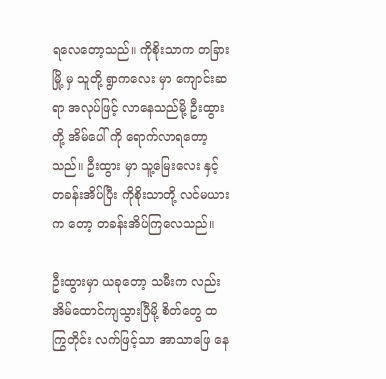ရလေတော့သည်။ ကိုစိုးသာက တခြားမြို့ မှ သူတို့ ရွာကလေး မှာ ကျောင်းဆရာ အလုပ်ဖြင့် လာနေသည်မို့ ဦးထွားတို့ အိမ်ပေါ် ကို ရောက်လာရတော့သည်။ ဦးထွား မှာ သူ့မြေးလေး နှင့် တခန်းအိပ်ပြီး ကိုစိုးသာတို့ လင်မယားက တော့ တခန်းအိပ်ကြလေသည်။

ဦးထွားမှာ ယခုတော့ သမီးက လည်း အိမ်ထောင်ကျသွားပြီမို့ စိတ်တွေ ထကြွတိုင်း လက်ဖြင့်သာ အာသာဖြေ နေ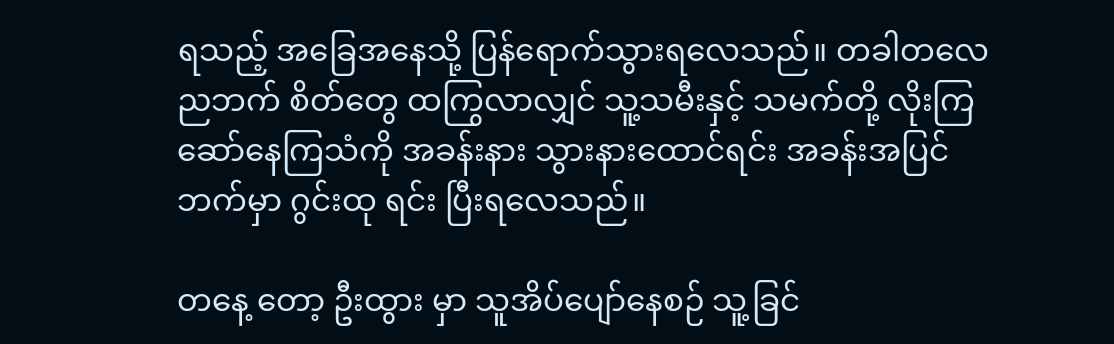ရသည့် အခြေအနေသို့ ပြန်ရောက်သွားရလေသည်။ တခါတလေ ညဘက် စိတ်တွေ ထကြွလာလျှင် သူ့သမီးနှင့် သမက်တို့ လိုးကြ ဆော်နေကြသံကို အခန်းနား သွားနားထောင်ရင်း အခန်းအပြင်ဘက်မှာ ဂွင်းထု ရင်း ပြီးရလေသည်။

တနေ့ တော့ ဦးထွား မှာ သူအိပ်ပျော်နေစဉ် သူ့ခြင်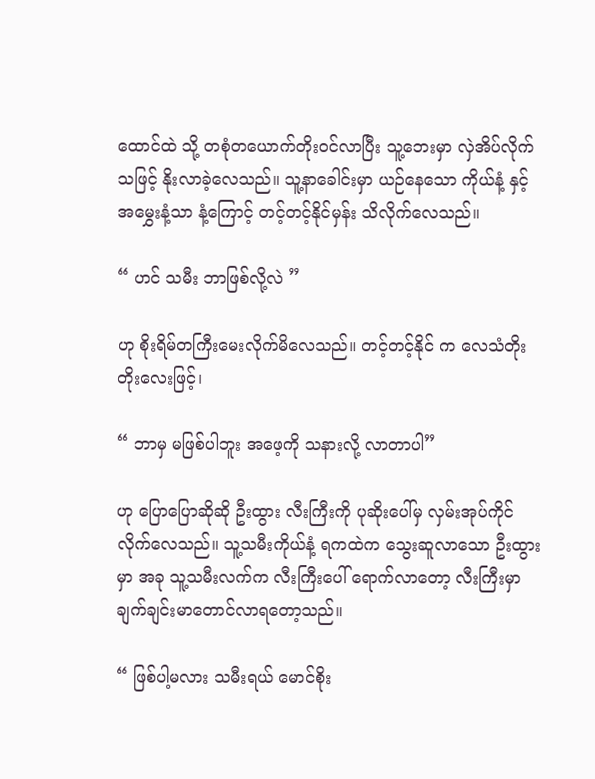ထောင်ထဲ သို့ တစုံတယောက်တိုးဝင်လာပြီး သူ့ဘေးမှာ လှဲအိပ်လိုက်သဖြင့် နိုးလာခဲ့လေသည်။ သူ့နာခေါင်းမှာ ယဉ်နေသော ကိုယ်နံ့ နှင့် အမွှေးနံ့သာ နံ့ကြောင့် တင့်တင့်နိုင်မှန်း သိလိုက်လေသည်။

“ ဟင် သမီး ဘာဖြစ်လို့လဲ ”

ဟု စိုးရိမ်တကြီးမေးလိုက်မိလေသည်။ တင့်တင့်နိုင် က လေသံတိုးတိုးလေးဖြင့်၊

“ ဘာမှ မဖြစ်ပါဘူး အဖေ့ကို သနားလို့ လာတာပါ”

ဟု ပြောပြောဆိုဆို ဦးထွား လီးကြီးကို ပုဆိုးပေါ်မှ လှမ်းအုပ်ကိုင်လိုက်လေသည်။ သူ့သမီးကိုယ်နံ့ ရကထဲက သွေးဆူလာသော ဦးထွားမှာ အခု သူ့သမီးလက်က လီးကြီးပေါ် ရောက်လာတော့ လီးကြီးမှာ ချက်ချင်းမာတောင်လာရတော့သည်။

“ ဖြစ်ပါ့မလား သမီးရယ် မောင်စိုး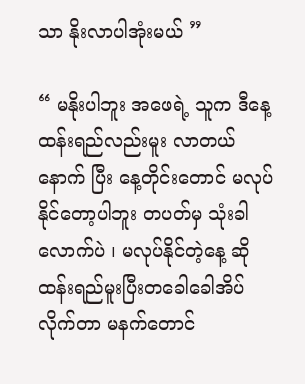သာ နိုးလာပါအုံးမယ် ”

“ မနိုးပါဘူး အဖေရဲ့ သူက ဒီနေ့ ထန်းရည်လည်းမူး လာတယ် နောက် ပြီး နေ့တိုင်းတောင် မလုပ်နိုင်တော့ပါဘူး တပတ်မှ သုံးခါလောက်ပဲ ၊ မလုပ်နိုင်တဲ့နေ့ ဆို ထန်းရည်မူးပြီးတခေါခေါအိပ်လိုက်တာ မနက်တောင်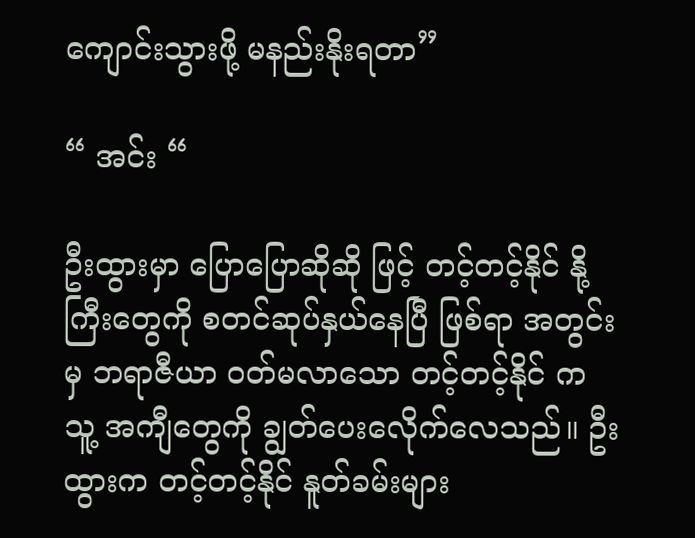ကျောင်းသွားဖို့ မနည်းနိုးရတာ”

“ အင်း “

ဦးထွားမှာ ပြောပြောဆိုဆို ဖြင့် တင့်တင့်နိုင် နို့ကြီးတွေကို စတင်ဆုပ်နှယ်နေပြီ ဖြစ်ရာ အတွင်းမှ ဘရာဇီယာ ဝတ်မလာသော တင့်တင့်နိုင် က သူ့ အကျီတွေကို ချွတ်ပေးလေိုက်လေသည်။ ဦးထွားက တင့်တင့်နိုင် နူတ်ခမ်းများ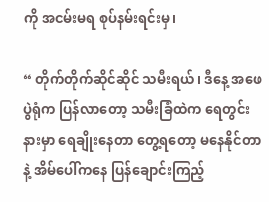ကို အငမ်းမရ စုပ်နမ်းရင်းမှ၊

“ တိုက်တိုက်ဆိုင်ဆိုင် သမီးရယ်၊ ဒီနေ့ အဖေ ပွဲရုံက ပြန်လာတော့ သမီးခြံထဲက ရေတွင်းနားမှာ ရေချိုးနေတာ တွေ့ရတော့ မနေနိုင်တာနဲ့ အိမ်ပေါ်ကနေ ပြန်ချောင်းကြည့်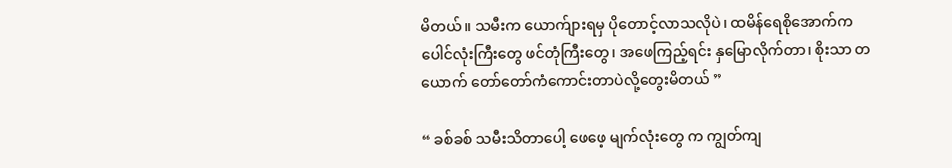မိတယ်။ သမီးက ယောက်ျားရမှ ပိုတောင့်လာသလိုပဲ၊ ထမိန်ရေစိုအောက်က ပေါင်လုံးကြီးတွေ ဖင်တုံကြီးတွေ၊ အဖေကြည့်ရင်း နှမြောလိုက်တာ၊ စိုးသာ တယောက် တော်တော်ကံကောင်းတာပဲလို့တွေးမိတယ် ”

“ ခစ်ခစ် သမီးသိတာပေါ့ ဖေဖေ့ မျက်လုံးတွေ က ကျွတ်ကျ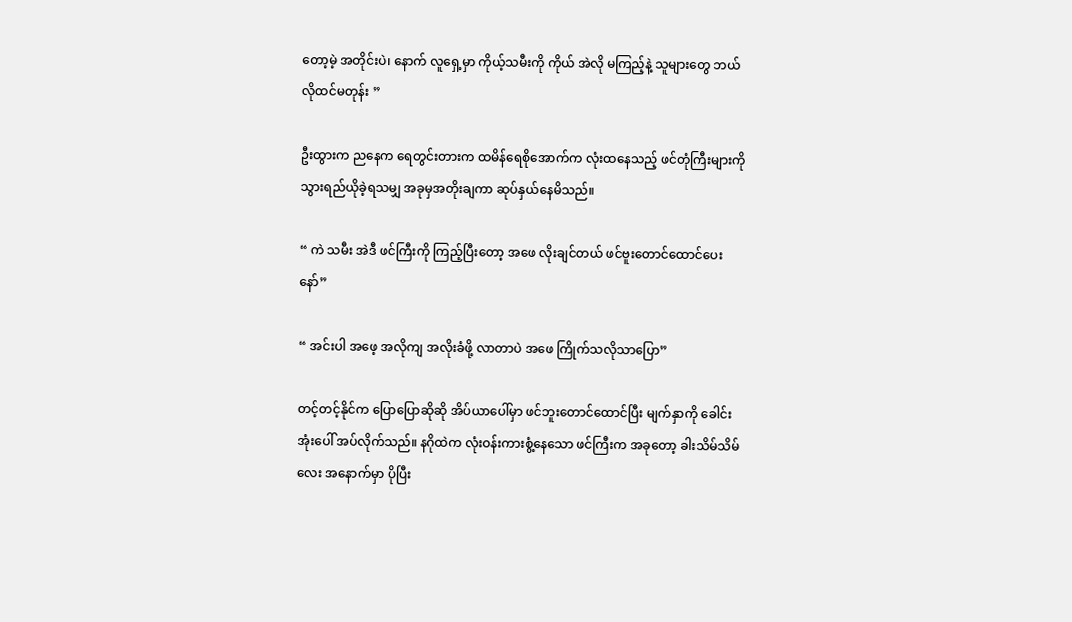တော့မဲ့ အတိုင်းပဲ၊ နောက် လူရှေ့မှာ ကိုယ့်သမီးကို ကိုယ် အဲလို မကြည့်နဲ့ သူများတွေ ဘယ်လိုထင်မတုန်း ”

ဦးထွားက ညနေက ရေတွင်းတားက ထမိန်ရေစိုအောက်က လုံးထနေသည့် ဖင်တုံကြီးများကို သွားရည်ယိုခဲ့ရသမျှ အခုမှအတိုးချကာ ဆုပ်နှယ်နေမိသည်။

“ ကဲ သမီး အဲဒီ ဖင်ကြီးကို ကြည့်ပြီးတော့ အဖေ လိုးချင်တယ် ဖင်ဗူးတောင်ထောင်ပေးနော်”

“ အင်းပါ အဖေ့ အလိုကျ အလိုးခံဖို့ လာတာပဲ အဖေ ကြိုက်သလိုသာပြော”

တင့်တင့်နိုင်က ပြောပြောဆိုဆို အိပ်ယာပေါ်မှာ ဖင်ဘူးတောင်ထောင်ပြီး မျက်နှာကို ခေါင်းအုံးပေါ် အပ်လိုက်သည်။ နဂိုထဲက လုံးဝန်းကားစွံ့နေသော ဖင်ကြီးက အခုတော့ ခါးသိမ်သိမ်လေး အနောက်မှာ ပိုပြီး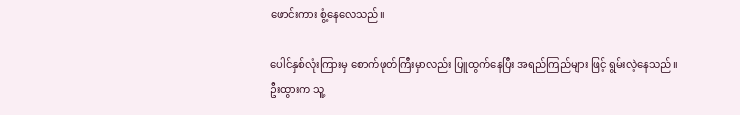ဖောင်းကား စွံ့နေလေသည်။

ပေါင်နှစ်လုံးကြားမှ စောက်ဖုတ်ကြီးမှာလည်း ပြူထွက်နေပြီး အရည်ကြည်များ ဖြင့် ရွမ်းလဲ့နေသည်။ ဦးထွားက သူ့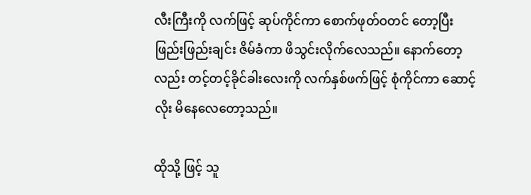လီးကြီးကို လက်ဖြင့် ဆုပ်ကိုင်ကာ စောက်ဖုတ်ဝတင် တော့ပြီး ဖြည်းဖြည်းချင်း ဇိမ်ခံကာ ဖိသွင်းလိုက်လေသည်။ နောက်တော့လည်း တင့်တင့်ခိုင်ခါးလေးကို လက်နှစ်ဖက်ဖြင့် စုံကိုင်ကာ ဆောင့်လိုး မိနေလေတော့သည်။

ထိုသို့ ဖြင့် သူ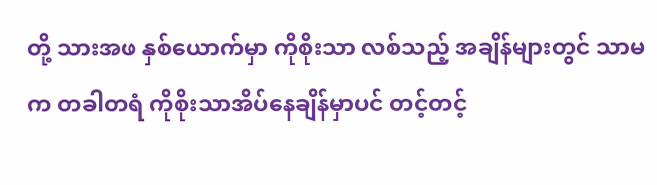တို့ သားအဖ နှစ်ယောက်မှာ ကိုစိုးသာ လစ်သည့် အချိန်များတွင် သာမက တခါတရံ ကိုစိုးသာအိပ်နေချိန်မှာပင် တင့်တင့်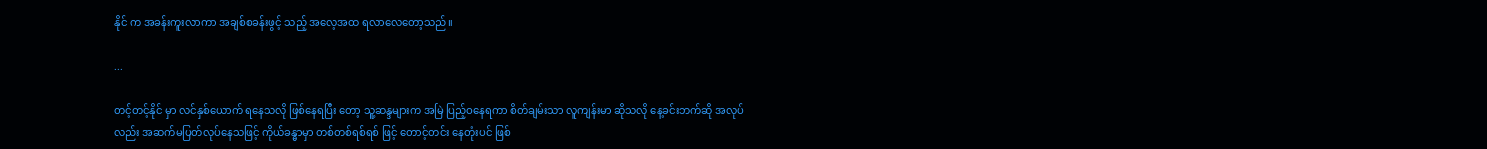နိုင် က အခန်းကူးလာကာ အချစ်စခန်းဖွင့် သည့် အလေ့အထ ရလာလေတော့သည်။

...

တင့်တင့်နိုင် မှာ လင်နှစ်ယောက် ရနေသလို ဖြစ်နေရပြီး တော့ သူ့ဆန္ဒများက အမြဲ ပြည့်ဝနေရကာ စိတ်ချမ်းသာ လူကျန်းမာ ဆိုသလို နေ့ခင်းဘက်ဆို အလုပ်လည်း အဆက်မပြတ်လုပ်နေသဖြင့် ကိုယ်ခန္ဓာမှာ တစ်တစ်ရစ်ရစ် ဖြင့် တောင့်တင်း နေတုံးပင် ဖြစ်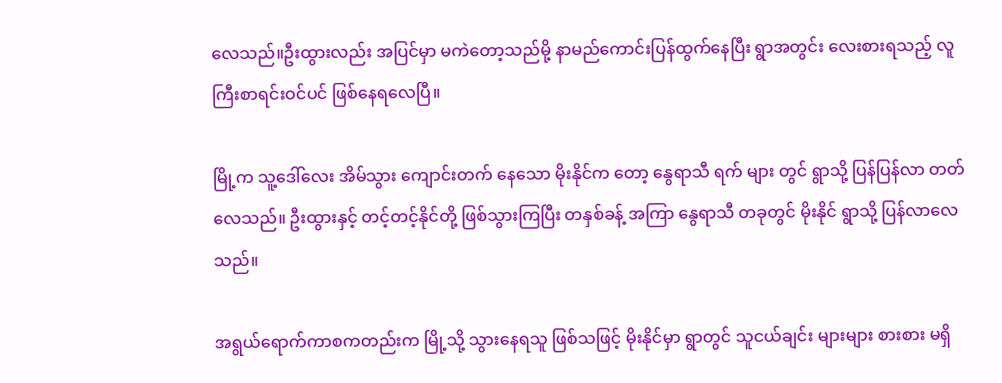လေသည်။ဦးထွားလည်း အပြင်မှာ မကဲတော့သည်မို့ နာမည်ကောင်းပြန်ထွက်နေပြီး ရွာအတွင်း လေးစားရသည့် လူကြီးစာရင်းဝင်ပင် ဖြစ်နေရလေပြီ။

မြို့က သူ့ဒေါ်လေး အိမ်သွား ကျောင်းတက် နေသော မိုးနိုင်က တော့ နွေရာသီ ရက် များ တွင် ရွာသို့ ပြန်ပြန်လာ တတ်လေသည်။ ဦးထွားနှင့် တင့်တင့်နိုင်တို့ ဖြစ်သွားကြပြီး တနှစ်ခန့် အကြာ နွေရာသီ တခုတွင် မိုးနိုင် ရွာသို့ ပြန်လာလေသည်။

အရွယ်ရောက်ကာစကတည်းက မြို့သို့ သွားနေရသူ ဖြစ်သဖြင့် မိုးနိုင်မှာ ရွာတွင် သူငယ်ချင်း များများ စားစား မရှိ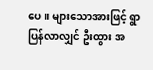ပေ။ များသောအားဖြင့် ရွာပြန်လာလျှင် ဦးထွား အ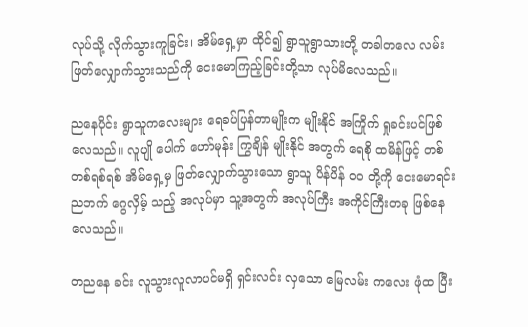လုပ်သို့ လိုက်သွားကူခြင်း၊ အိမ်ရှေ့မှာ ထိုင်၍ ရွာသူရွာသားတို့ တခါတလေ လမ်းဖြတ်လျှောက်သွားသည်ကို ငေးမောကြည့်ခြင်းတို့သာ လုပ်မိလေသည်။

ညနေပိုင်း ရွာသူကလေးများ ရေခပ်ပြန်တာမျိုးက မျိုးနိုင် အကြိုက် ရှုခင်းပင်ဖြစ်လေသည်။ လူပျို ပေါက် ဟော်မုန်း ကြွချိန် မျိုးနိုင် အတွက် ရေစို ထမိန်ဖြင့် တစ်တစ်ရစ်ရစ် အိမ်ရှေ့မှ ဖြတ်လျှောက်သွားသော ရွာသူ ပိန်ပိန် ဝဝ တို့ကို ငေးမောရင်း ညဘက် ဂွေလှိမ့် သည့် အလုပ်မှာ သူ့အတွက် အလုပ်ကြီး အကိုင်ကြီးတခု ဖြစ်နေလေသည်။

တညနေ ခင်း လူသွားလူလာပင်မရှိ ရှင်းလင်း လှသော မြေလမ်း ကလေး ဖုံထ ပြီး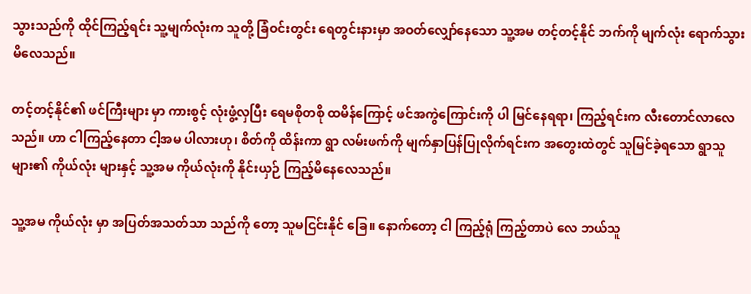သွားသည်ကို ထိုင်ကြည့်ရင်း သူ့မျက်လုံးက သူတို့ ခြံဝင်းတွင်း ရေတွင်းနားမှာ အဝတ်လျှော်နေသော သူ့အမ တင့်တင့်နိုင် ဘက်ကို မျက်လုံး ရောက်သွားမိလေသည်။

တင့်တင့်နိုင်၏ ဖင်ကြီးများ မှာ ကားစွင့် လုံးဖွံ့လှပြီး ရေမစိုတစို ထမိန်ကြောင့် ဖင်အကွဲကြောင်းကို ပါ မြင်နေရရာ၊ ကြည့်ရင်းက လီးတောင်လာလေသည်။ ဟာ ငါကြည့်နေတာ ငါ့အမ ပါလားဟု၊ စိတ်ကို ထိန်းကာ ရွာ လမ်းဖက်ကို မျက်နှာပြန်ပြုလိုက်ရင်းက အတွေးထဲတွင် သူမြင်ခဲ့ရသော ရွာသူ များ၏ ကိုယ်လုံး များနှင့် သူ့အမ ကိုယ်လုံးကို နိုင်းယှဉ် ကြည့်မိနေလေသည်။

သူ့အမ ကိုယ်လုံး မှာ အပြတ်အသတ်သာ သည်ကို တော့ သူမငြင်းနိုင် ခြေ။ နောက်တော့ ငါ ကြည့်ရုံ ကြည့်တာပဲ လေ ဘယ်သူ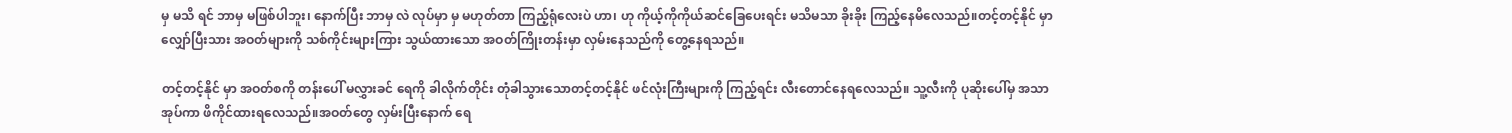မှ မသိ ရင် ဘာမှ မဖြစ်ပါဘူး၊ နောက်ပြီး ဘာမှ လဲ လုပ်မှာ မှ မဟုတ်တာ ကြည့်ရုံလေးပဲ ဟာ၊ ဟု ကိုယ့်ကိုကိုယ်ဆင်ခြေပေးရင်း မသိမသာ ခိုးခိုး ကြည့်နေမိလေသည်။တင့်တင့်နိုင် မှာ လျှော်ပြီးသား အဝတ်များကို သစ်ကိုင်းများကြား သွယ်ထားသော အဝတ်ကြိုးတန်းမှာ လှမ်းနေသည်ကို တွေ့နေရသည်။

တင့်တင့်နိုင် မှာ အဝတ်စကို တန်းပေါ် မလွှားခင် ရေကို ခါလိုက်တိုင်း တုံခါသွားသောတင့်တင့်နိုင် ဖင်လုံးကြီးများကို ကြည့်ရင်း လီးတောင်နေရလေသည်။ သူ့လီးကို ပုဆိုးပေါ်မှ အသာအုပ်ကာ ဖိကိုင်ထားရလေသည်။အဝတ်တွေ လှမ်းပြီးနောက် ရေ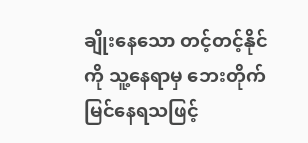ချိုးနေသော တင့်တင့်နိုင် ကို သူ့နေရာမှ ဘေးတိုက် မြင်နေရသဖြင့်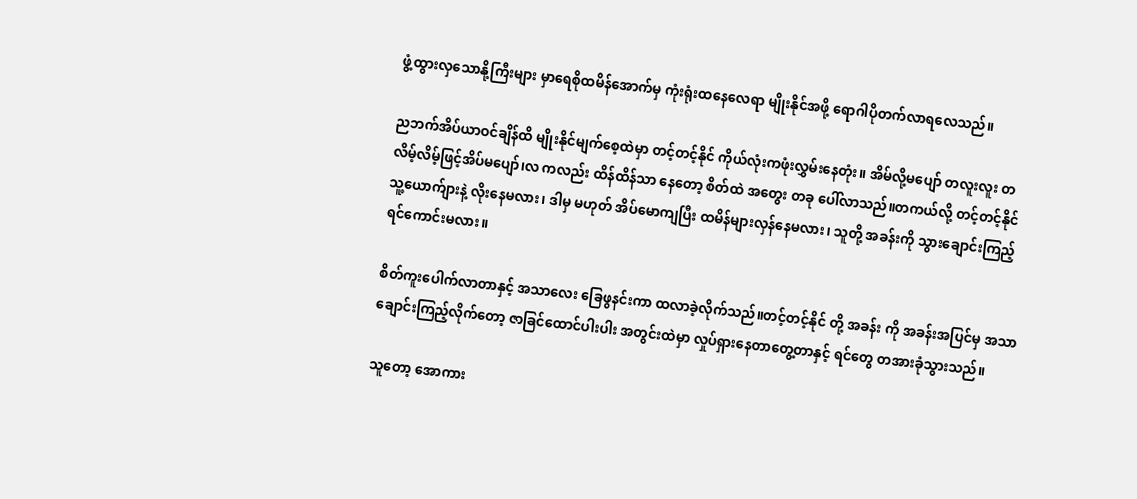ဖွံ့ထွားလှသောနို့ကြီးများ မှာရေစိုထမိန်အောက်မှ ကုံးရုံးထနေလေရာ မျိုးနိုင်အဖို့ ရောဂါပိုတက်လာရလေသည်။

ညဘက်အိပ်ယာဝင်ချိန်ထိ မျိုးနိုင်မျက်စေ့ထဲမှာ တင့်တင့်နိုင် ကိုယ်လုံးကဖုံးလွှမ်းနေတုံး။ အိမ်လို့မပျော် တလူးလူး တလိမ့်လိမ့်ဖြင့်အိပ်မပျော်၊လ ကလည်း ထိန်ထိန်သာ နေတော့ စိတ်ထဲ အတွေး တခု ပေါ်လာသည်။တကယ်လို့ တင့်တင့်နိုင် သူ့ယောက်ျားနဲ့ လိုးနေမလား၊ ဒါမှ မဟုတ် အိပ်မောကျပြီး ထမိန်များလှန်နေမလား၊ သူတို့ အခန်းကို သွားချောင်းကြည့်ရင်ကောင်းမလား။

စိတ်ကူးပေါက်လာတာနှင့် အသာလေး ခြေဖွနင်းကာ ထလာခဲ့လိုက်သည်။တင့်တင့်နိုင် တို့ အခန်း ကို အခန်းအပြင်မှ အသာချောင်းကြည့်လိုက်တော့ ဇာခြင်ထောင်ပါးပါး အတွင်းထဲမှာ လှုပ်ရှားနေတာတွေ့တာနှင့် ရင်တွေ တအားခုံသွားသည်။

သူတော့ အောကား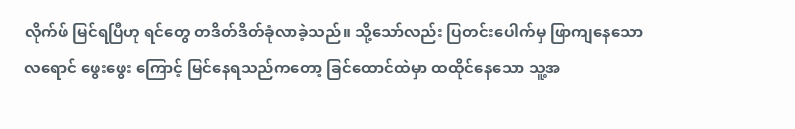လိုက်ဖ် မြင်ရပြီဟု ရင်တွေ တဒိတ်ဒိတ်ခုံလာခဲ့သည်။ သို့သော်လည်း ပြတင်းပေါက်မှ ဖြာကျနေသော လရောင် ဖွေးဖွေး ကြောင့် မြင်နေရသည်ကတော့ ခြင်ထောင်ထဲမှာ ထထိုင်နေသော သူ့အ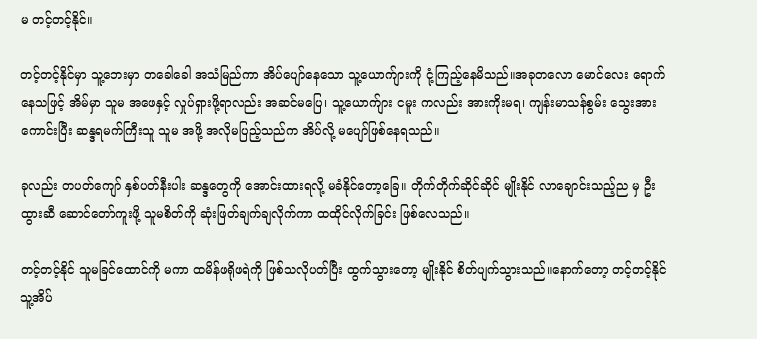မ တင့်တင့်နိုင်။

တင့်တင့်နိုင်မှာ သူ့ဘေးမှာ တခေါခေါ အသံမြည်ကာ အိပ်ပျော်နေသော သူ့ယောက်ျားကို ငုံ့ကြည့်နေမိသည်။အခုတလော မောင်လေး ရောက်နေသဖြင့် အိမ်မှာ သူမ အဖေနှင့် လှုပ်ရှားဖို့ရာလည်း အဆင်မပြေ၊ သူ့ယောက်ျား ငမူး ကလည်း အားကိုးမရ၊ ကျန်းမာသန်စွမ်း သွေးအားကောင်းပြီး ဆန္ဒရမက်ကြီးသူ သူမ အဖို့ အလိုမပြည့်သည်က အိပ်လို့ မပျော်ဖြစ်နေရသည်။

ခုလည်း တပတ်ကျော် နှစ်ပတ်နီးပါး ဆန္ဒတွေကို အောင်းထားရလို့ မခံနိုင်တော့ခြေ။ တိုက်တိုက်ဆိုင်ဆိုင် မျိုးနိုင် လာချောင်းသည့်ည မှ ဦးထွားဆီ ဆောင်တော်ကူးဖို့ သူမစိတ်ကို ဆုံးဖြတ်ချက်ချလိုက်ကာ ထထိုင်လိုက်ခြင်း ဖြစ်လေသည်။

တင့်တင့်နိုင် သူမခြင်ထောင်ကို မကာ ထမိန်ဖရိုဖရဲကို ဖြစ်သလိုပတ်ပြီး ထွက်သွားတော့ မျိုးနိုင် စိတ်ပျက်သွားသည်။နောက်တော့ တင့်တင့်နိုင် သူ့အိပ်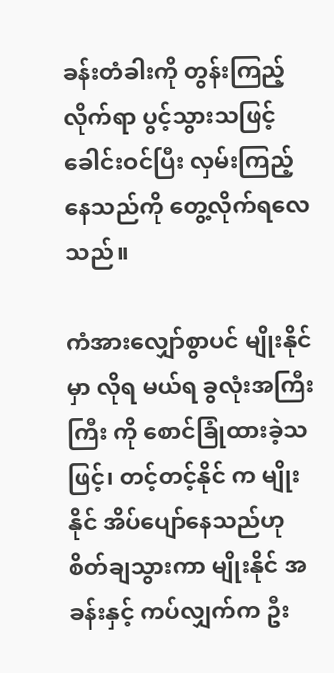ခန်းတံခါးကို တွန်းကြည့်လိုက်ရာ ပွင့်သွားသဖြင့် ခေါင်းဝင်ပြီး လှမ်းကြည့်နေသည်ကို တွေ့လိုက်ရလေသည်။

ကံအားလျှော်စွာပင် မျိုးနိုင်မှာ လိုရ မယ်ရ ခွလုံးအကြီးကြီး ကို စောင်ခြုံထားခဲ့သဖြင့်၊ တင့်တင့်နိုင် က မျိုးနိုင် အိပ်ပျော်နေသည်ဟု စိတ်ချသွားကာ မျိုးနိုင် အခန်းနှင့် ကပ်လျှက်က ဦး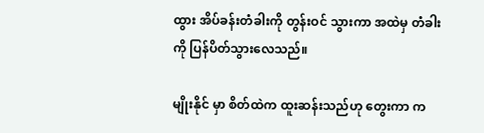ထွား အိပ်ခန်းတံခါးကို တွန်းဝင် သွားကာ အထဲမှ တံခါးကို ပြန်ပိတ်သွားလေသည်။

မျိုးနိုင် မှာ စိတ်ထဲက ထူးဆန်းသည်ဟု တွေးကာ က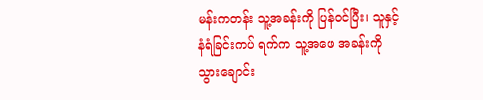မန်းကတန်း သူ့အခန်းကို ပြန်ဝင်ပြီး၊ သူနှင့် နံရံခြင်းကပ် ရက်က သူ့အဖေ အခန်းကို သွားချောင်း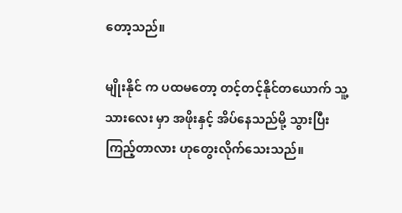တော့သည်။

မျိုးနိုင် က ပထမတော့ တင့်တင့်နိုင်တယောက် သူ့သားလေး မှာ အဖိုးနှင့် အိပ်နေသည်မို့ သွားပြီးကြည့်တာလား ဟုတွေးလိုက်သေးသည်။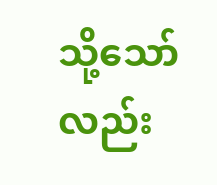သို့သော်လည်း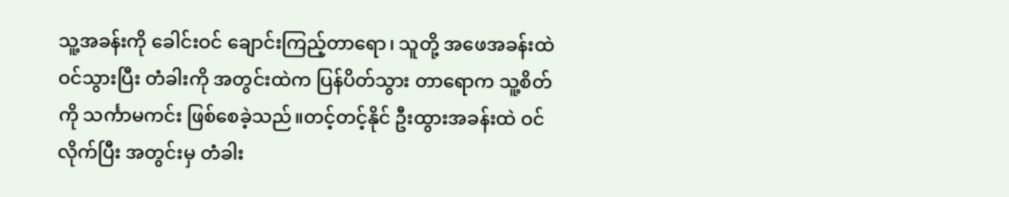သူ့အခန်းကို ခေါင်းဝင် ချောင်းကြည့်တာရော၊ သူတို့ အဖေအခန်းထဲဝင်သွားပြီး တံခါးကို အတွင်းထဲက ပြန်ပိတ်သွား တာရောက သူ့စိတ်ကို သင်္ကာမကင်း ဖြစ်စေခဲ့သည်။တင့်တင့်နိုင် ဦးထွားအခန်းထဲ ဝင်လိုက်ပြီး အတွင်းမှ တံခါး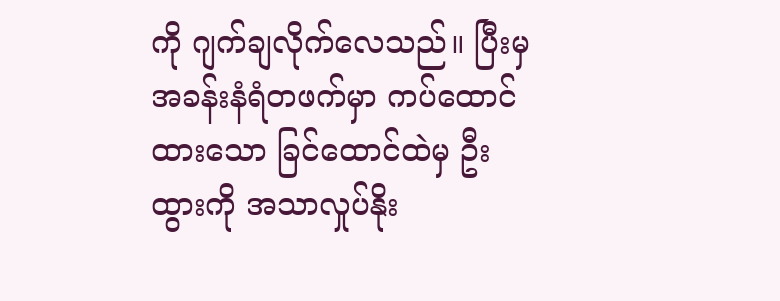ကို ဂျက်ချလိုက်လေသည်။ ပြီးမှ အခန်းနံရံတဖက်မှာ ကပ်ထောင်ထားသော ခြင်ထောင်ထဲမှ ဦးထွားကို အသာလှုပ်နိုး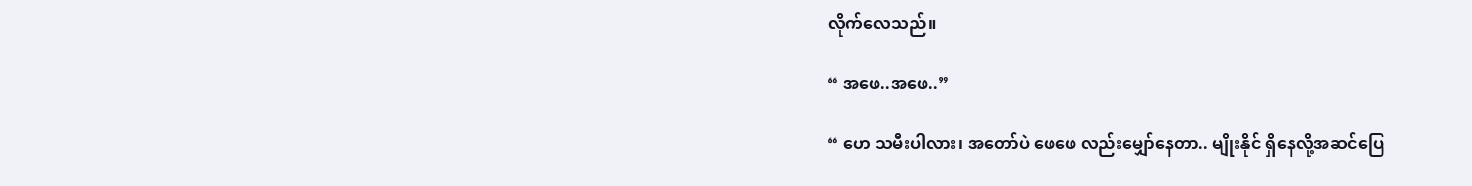လိုက်လေသည်။

“ အဖေ..အဖေ..”

“ ဟေ သမီးပါလား၊ အတော်ပဲ ဖေဖေ လည်းမျှော်နေတာ.. မျိုးနိုင် ရှိနေလို့အဆင်ပြေ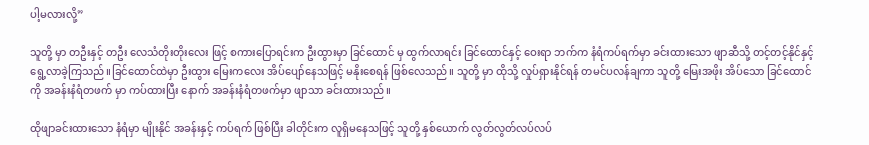ပါ့မလားလို့”

သူတို့ မှာ တဦးနှင့် တဦး လေသံတိုးတိုးလေး ဖြင့် စကားပြောရင်းက ဦးထွားမှာ ခြင်ထောင် မှ ထွက်လာရင်း ခြင်ထောင်နှင့် ဝေးရာ ဘက်က နံရံကပ်ရက်မှာ ခင်းထားသော ဖျာဆီသို့ တင့်တင့်နိုင်နှင့် ရွေ့လာခဲ့ကြသည်။ခြင်ထောင်ထဲမှာ ဦးထွား မြေးကလေး အိပ်ပျော်နေသဖြင့် မနိုးစေရန် ဖြစ်လေသည်။ သူတို့ မှာ ထိုသို့ လှုပ်ရှားနိုင်ရန် တမင်ပလန်ချကာ သူတို့ မြေးအဖိုး အိပ်သော ခြင်ထောင်ကို အခန်းနံရံတဖက် မှာ ကပ်ထားပြီး နောက် အခန်းနံရံတဖက်မှာ ဖျာသာ ခင်းထားသည်။

ထိုဖျာခင်းထားသော နံရံမှာ မျိုးနိုင် အခန်းနှင့် ကပ်ရက် ဖြစ်ပြီး ခါတိုင်းက လူရှိမနေသဖြင့် သူတို့ နှစ်ယောက် လွတ်လွတ်လပ်လပ်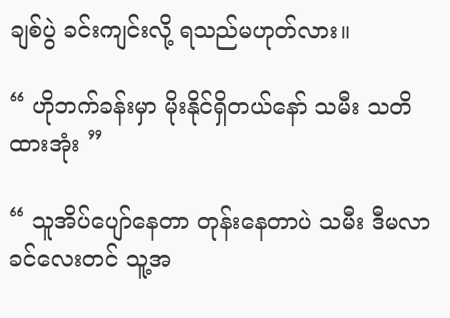ချစ်ပွဲ ခင်းကျင်းလို့ ရသည်မဟုတ်လား။

“ ဟိုဘက်ခန်းမှာ မိုးနိုင်ရှိတယ်နော် သမီး သတိထားအုံး ”

“ သူအိပ်ပျော်နေတာ တုန်းနေတာပဲ သမီး ဒီမလာခင်လေးတင် သူ့အ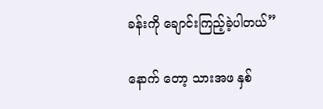ခန်းကို ချောင်းကြည့်ခဲ့ပါတယ်”

နောက် တော့ သားအဖ နှစ်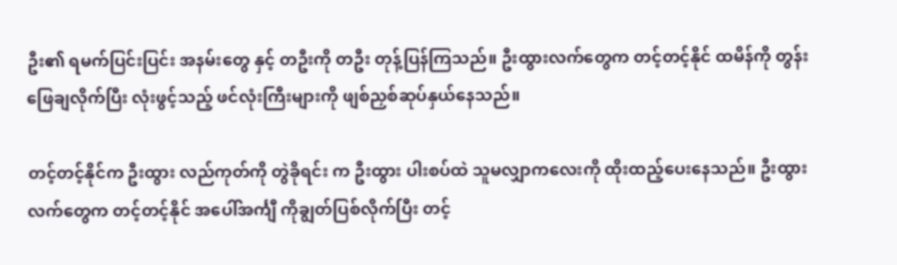ဦး၏ ရမက်ပြင်းပြင်း အနမ်းတွေ နှင့် တဦးကို တဦး တုန့်ပြန်ကြသည်။ ဦးထွားလက်တွေက တင့်တင့်နိုင် ထမိန်ကို တွန်းဖြေချလိုက်ပြီး လုံးဖွင့်သည့် ဖင်လုံးကြီးများကို ဖျစ်ညှစ်ဆုပ်နှယ်နေသည်။

တင့်တင့်နိုင်က ဦးထွား လည်ကုတ်ကို တွဲခိုရင်း က ဦးထွား ပါးစပ်ထဲ သူမလျှာကလေးကို ထိုးထည့်ပေးနေသည်။ ဦးထွားလက်တွေက တင့်တင့်နိုင် အပေါ်အင်္ကျီ ကိုချွတ်ပြစ်လိုက်ပြီး တင့်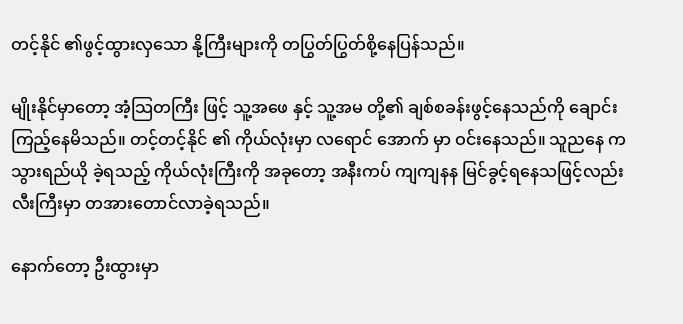တင့်နိုင် ၏ဖွင့်ထွားလှသော နို့ကြီးများကို တပြွတ်ပြွတ်စို့နေပြန်သည်။

မျိုးနိုင်မှာတော့ အံ့သြတကြီး ဖြင့် သူ့အဖေ နှင့် သူ့အမ တို့၏ ချစ်စခန်းဖွင့်နေသည်ကို ချောင်းကြည့်နေမိသည်။ တင့်တင့်နိုင် ၏ ကိုယ်လုံးမှာ လရောင် အောက် မှာ ဝင်းနေသည်။ သူညနေ က သွားရည်ယို ခဲ့ရသည့် ကိုယ်လုံးကြီးကို အခုတော့ အနီးကပ် ကျကျနန မြင်ခွင့်ရနေသဖြင့်လည်း လီးကြီးမှာ တအားတောင်လာခဲ့ရသည်။

နောက်တော့ ဦးထွားမှာ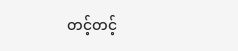တင့်တင့်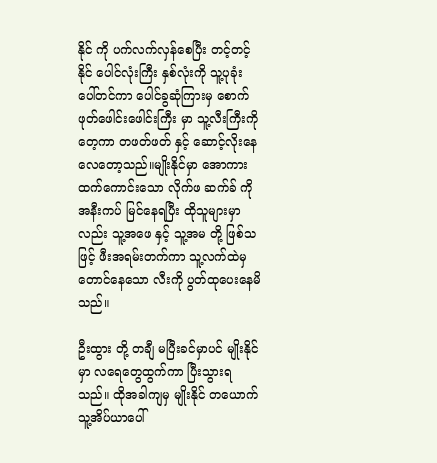နိုင် ကို ပက်လက်လှန်စေပြီး တင့်တင့်နိုင် ပေါင်လုံးကြီး နှစ်လုံးကို သူ့ပုခုံး ပေါ်တင်ကာ ပေါင်ခွဆုံကြားမှ စောက်ဖုတ်ဖေါင်းဖေါင်းကြီး မှာ သူ့လီးကြီးကို တေ့ကာ တဖတ်ဖတ် နှင့် ဆောင့်လိုးနေလေတော့သည်။မျိုးနိုင်မှာ အောကားထက်ကောင်းသော လိုက်ဖ ဆက်ခ် ကို အနီးကပ် မြင်နေရပြီး ထိုသူများမှာလည်း သူ့အဖေ နှင့် သူ့အမ တို့ ဖြစ်သဖြင့် ဖီးအရမ်းတက်ကာ သူ့လက်ထဲမှ တောင်နေသော လီးကို ပွတ်ထုပေးနေမိသည်။

ဦးထွား တို့ တချီ မပြီးခင်မှာပင် မျိုးနိုင်မှာ လရေတွေထွက်ကာ ပြီးသွားရသည်။ ထိုအခါကျမှ မျိုးနိုင် တယောက် သူ့အိပ်ယာပေါ်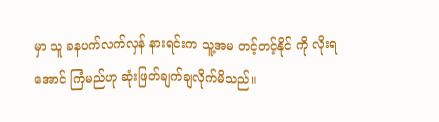မှာ သူ ခနပက်လက်လှန် နားရင်းက သူ့အမ တင့်တင့်နိုင် ကို လိုးရအောင် ကြံမည်ဟု ဆုံးဖြတ်ချက်ချလိုက်မိသည်။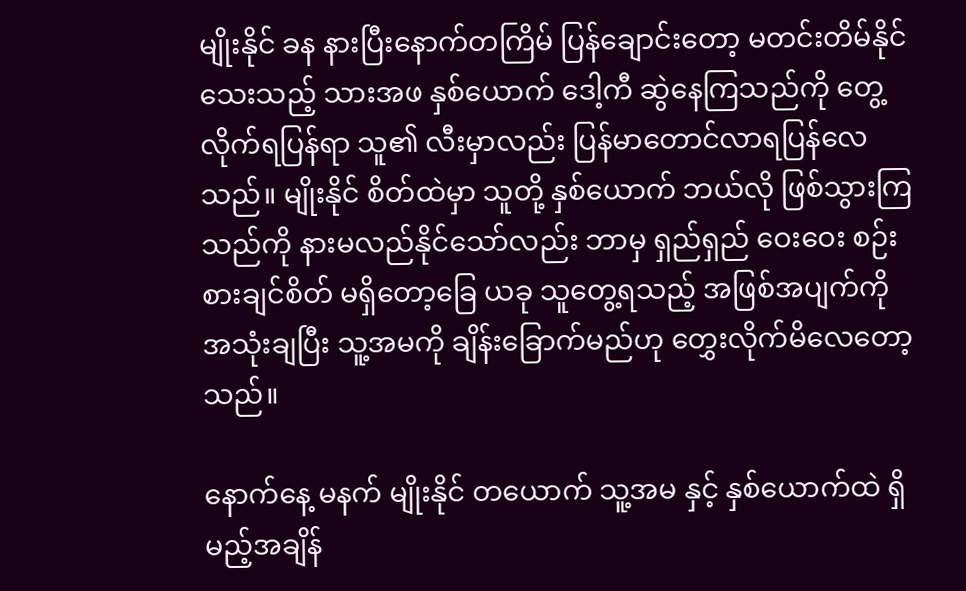မျိုးနိုင် ခန နားပြီးနောက်တကြိမ် ပြန်ချောင်းတော့ မတင်းတိမ်နိုင်သေးသည့် သားအဖ နှစ်ယောက် ဒေါ့ကီ ဆွဲနေကြသည်ကို တွေ့လိုက်ရပြန်ရာ သူ၏ လီးမှာလည်း ပြန်မာတောင်လာရပြန်လေသည်။ မျိုးနိုင် စိတ်ထဲမှာ သူတို့ နှစ်ယောက် ဘယ်လို ဖြစ်သွားကြသည်ကို နားမလည်နိုင်သော်လည်း ဘာမှ ရှည်ရှည် ဝေးဝေး စဉ်းစားချင်စိတ် မရှိတော့ခြေ ယခု သူတွေ့ရသည့် အဖြစ်အပျက်ကို အသုံးချပြီး သူ့အမကို ချိန်းခြောက်မည်ဟု တွှေးလိုက်မိလေတော့သည်။

နောက်နေ့ မနက် မျိုးနိုင် တယောက် သူ့အမ နှင့် နှစ်ယောက်ထဲ ရှိမည့်အချိန်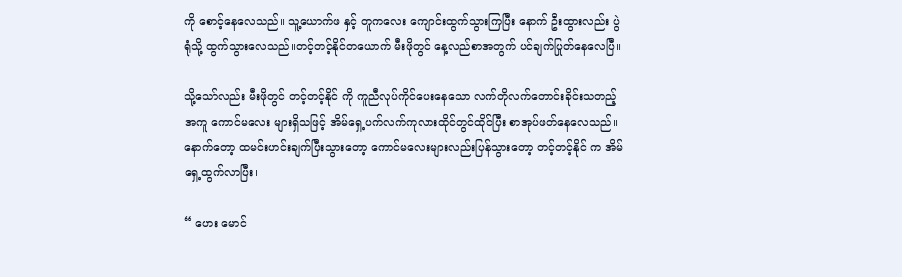ကို စောင့်နေလေသည်။ သူ့ယောက်ဖ နှင့် တူကလေး ကျောင်းထွက်သွားကြပြီး နောက် ဦးထွားလည်း ပွဲရုံသို့ ထွက်သွားလေသည်။တင့်တင့်နိုင်တယောက် မီးဖိုတွင် နေ့လည်စာအတွက် ပင်ချက်ပြုတ်နေလေပြီ။

သို့သော်လည်း မီးဖိုတွင် တင့်တင့်နိုင် ကို ကူညီလုပ်ကိုင်ပေးနေသော လက်တိုလက်တောင်းခိုင်းသတည့် အကူ ကောင်မလေး များရှိသဖြင့် အိမ်ရှေ့ပက်လက်ကုလားထိုင်တွင်ထိုင်ပြီး စာအုပ်ဖတ်နေလေသည်။ နောက်တော့ ထမင်းဟင်းချက်ပြီးသွားတော့ ကောင်မလေးများလည်းပြန်သွားတော့ တင့်တင့်နိုင် က အိမ်ရှေ့ထွက်လာပြီး၊

“ ဟေး မောင်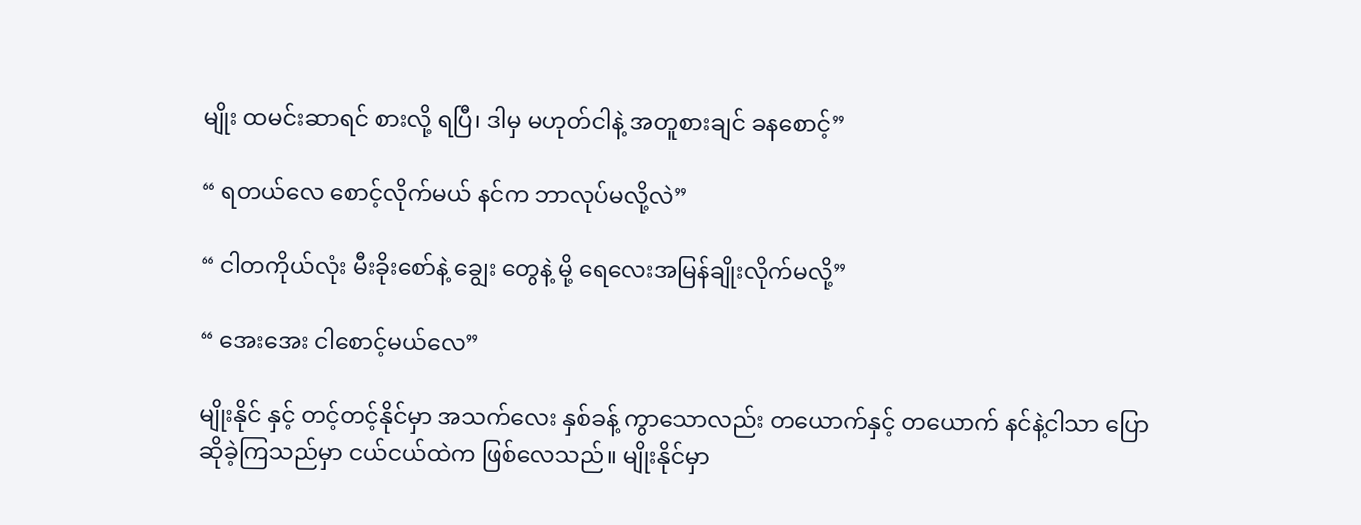မျိုး ထမင်းဆာရင် စားလို့ ရပြီ၊ ဒါမှ မဟုတ်ငါနဲ့ အတူစားချင် ခနစောင့်”

“ ရတယ်လေ စောင့်လိုက်မယ် နင်က ဘာလုပ်မလို့လဲ”

“ ငါတကိုယ်လုံး မီးခိုးစော်နဲ့ ချွေး တွေနဲ့ မို့ ရေလေးအမြန်ချိုးလိုက်မလို့”

“ အေးအေး ငါစောင့်မယ်လေ”

မျိုးနိုင် နှင့် တင့်တင့်နိုင်မှာ အသက်လေး နှစ်ခန့် ကွာသောလည်း တယောက်နှင့် တယောက် နင်နဲ့ငါသာ ပြောဆိုခဲ့ကြသည်မှာ ငယ်ငယ်ထဲက ဖြစ်လေသည်။ မျိုးနိုင်မှာ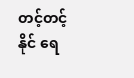တင့်တင့်နိုင် ရေ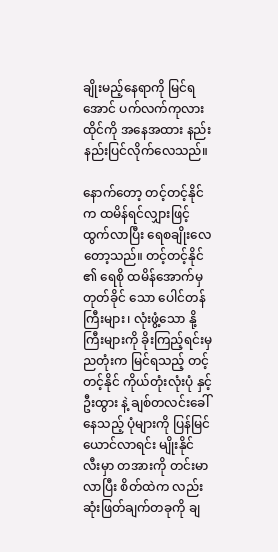ချိုးမည့်နေရာကို မြင်ရအောင် ပက်လက်ကုလားထိုင်ကို အနေအထား နည်းနည်းပြင်လိုက်လေသည်။

နောက်တော့ တင့်တင့်နိုင် က ထမိန်ရင်လျှားဖြင့် ထွက်လာပြီး ရေစချိုးလေတော့သည်။ တင့်တင့်နိုင် ၏ ရေစို ထမိန်အောက်မှ တုတ်ခိုင် သော ပေါင်တန်ကြီးများ၊ လုံးဖွံ့သော နို့ကြီးများကို ခိုးကြည့်ရင်းမှ ညတုံးက မြင်ရသည့် တင့်တင့်နိုင် ကိုယ်တုံးလုံးပုံ နှင့် ဦးထွား နဲ့ ချစ်တလင်းခေါ်နေသည့် ပုံများကို ပြန်မြင်ယောင်လာရင်း မျိုးနိုင် လီးမှာ တအားကို တင်းမာ လာပြီး စိတ်ထဲက လည်း ဆုံးဖြတ်ချက်တခုကို ချ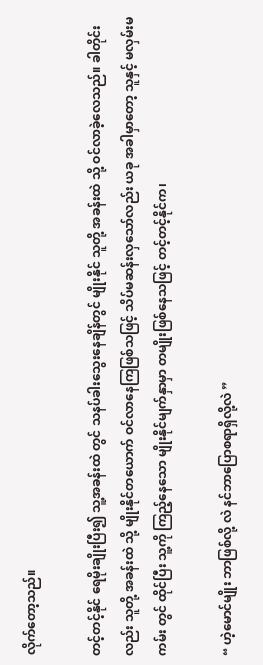လိုက်တော့သည်။

တင့်တင့်နိုင် ရေမိုးချိုးပြီး၍ သူ့အခန်းထဲ တွင် သနပ်ခါးသွေးနေချိန်တွင် မျိုးနိုင် သူတို့ အခန်းထဲ သို့ ဝင်လာခဲ့လေသည်။ ခါတိုင်းလည်း သူတို့ အခန်းထဲ သို့ မျိုးနိုင်တယောက် ဝင်လာနေကြဖြစ်သဖြင့် သိပ်မဆန်းလှသော်လည်း ယခု အခါမှာတော့ သူနှင့် မလှမ်းမကမ်း တွင် ထိုင်ပြီး သူ့ကို ကြည့်နေသော မျိုးနိုင်မျက်နှာမှာ တမျိုးဖြစ်နေသဖြင့် တင့်တင့်နိုင်က၊

“ ဟဲ့မောင်မျိုး ဘာဖြစ်လို့ လဲ နင်ဘာပြောစရာရှိလို့လဲ ”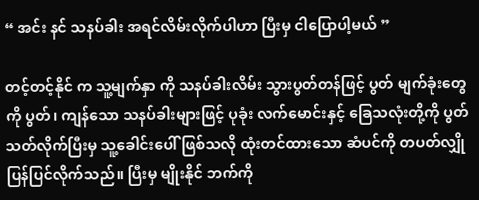“ အင်း နင် သနပ်ခါး အရင်လိမ်းလိုက်ပါဟာ ပြီးမှ ငါပြောပါ့မယ် ”

တင့်တင့်နိုင် က သူ့မျက်နှာ ကို သနပ်ခါးလိမ်း သွားပွတ်တန်ဖြင့် ပွတ် မျက်ခုံးတွေကို ပွတ်၊ ကျန်သော သနပ်ခါးများဖြင့် ပုခုံး လက်မောင်းနှင့် ခြေသလုံးတို့ကို ပွတ်သတ်လိုက်ပြီးမှ သူ့ခေါင်းပေါ် ဖြစ်သလို ထုံးတင်ထားသော ဆံပင်ကို တပတ်လျှို ပြန်ပြင်လိုက်သည်။ ပြီးမှ မျိုးနိုင် ဘက်ကို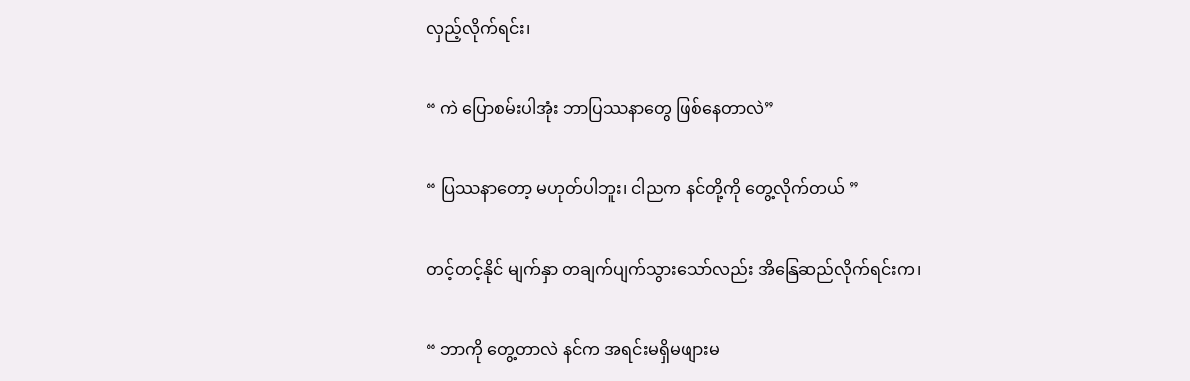လှည့်လိုက်ရင်း၊

“ ကဲ ပြောစမ်းပါအုံး ဘာပြဿနာတွေ ဖြစ်နေတာလဲ”

“ ပြဿနာတော့ မဟုတ်ပါဘူး၊ ငါညက နင်တို့ကို တွေ့လိုက်တယ် ”

တင့်တင့်နိုင် မျက်နှာ တချက်ပျက်သွားသော်လည်း အိနြေဆည်လိုက်ရင်းက၊

“ ဘာကို တွေ့တာလဲ နင်က အရင်းမရှိမဖျားမ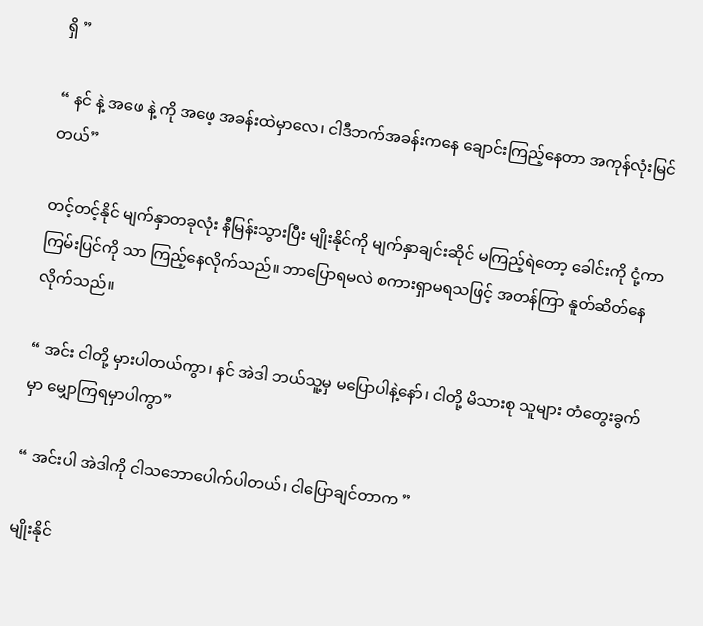ရှိ ”

“ နင် နဲ့ အဖေ နဲ့ ကို အဖေ့ အခန်းထဲမှာလေ၊ ငါဒီဘက်အခန်းကနေ ချောင်းကြည့်နေတာ အကုန်လုံးမြင်တယ်”

တင့်တင့်နိုင် မျက်နှာတခုလုံး နီမြန်းသွားပြီး မျိုးနိုင်ကို မျက်နှာချင်းဆိုင် မကြည့်ရဲတော့ ခေါင်းကို ငုံ့ကာ ကြမ်းပြင်ကို သာ ကြည့်နေလိုက်သည်။ ဘာပြောရမလဲ စကားရှာမရသဖြင့် အတန်ကြာ နူတ်ဆိတ်နေလိုက်သည်။

“ အင်း ငါတို့ မှားပါတယ်ကွာ၊ နင် အဲဒါ ဘယ်သူ့မှ မပြောပါနဲ့နော်၊ ငါတို့ မိသားစု သူများ တံတွေးခွက်မှာ မျှောကြရမှာပါကွာ”

“ အင်းပါ အဲဒါကို ငါသဘောပေါက်ပါတယ်၊ ငါပြောချင်တာက ”

မျိုးနိုင်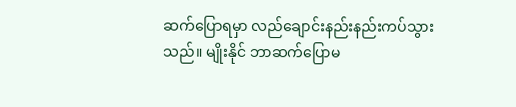ဆက်ပြောရမှာ လည်ချောင်းနည်းနည်းကပ်သွားသည်။ မျိုးနိုင် ဘာဆက်ပြောမ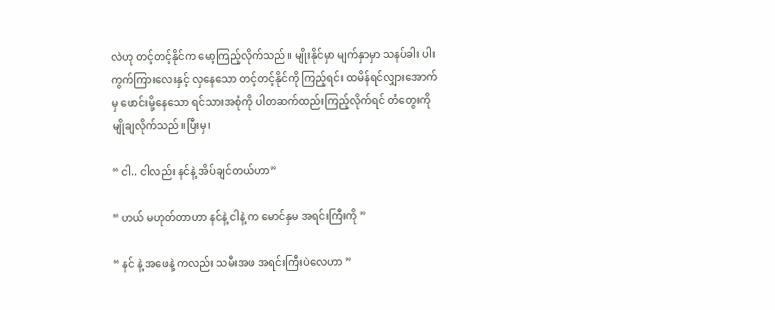လဲဟု တင့်တင့်နိုင်က မော့ကြည့်လိုက်သည်။ မျိုးနိုင်မှာ မျက်နှာမှာ သနပ်ခါး ပါးကွက်ကြားလေးနှင့် လှနေသော တင့်တင့်နိုင်ကို ကြည့်ရင်း ထမိန်ရင်လျှားအောက်မှ ဖောင်းမို့နေသော ရင်သားအစုံကို ပါတဆက်ထည်းကြည့်လိုက်ရင် တံတွေးကို မျိုချလိုက်သည်။ပြီးမှ၊

“ ငါ.. ငါလည်း နင်နဲ့ အိပ်ချင်တယ်ဟာ”

“ ဟယ် မဟုတ်တာဟာ နင်နဲ့ ငါနဲ့ က မောင်နှမ အရင်းကြီးကို ”

“ နင် နဲ့ အဖေနဲ့ ကလည်း သမီးအဖ အရင်းကြီးပဲလေဟာ ”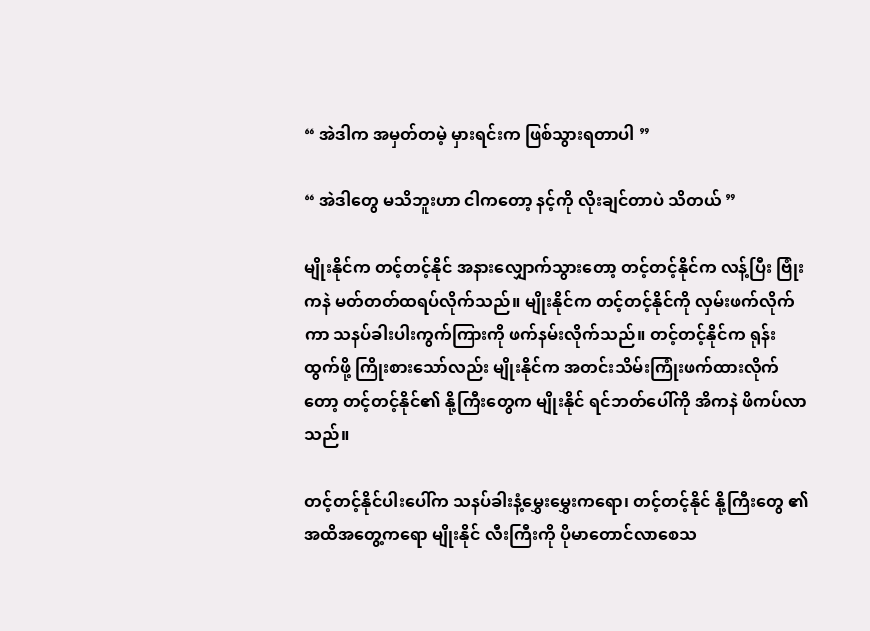“ အဲဒါက အမှတ်တမဲ့ မှားရင်းက ဖြစ်သွားရတာပါ ”

“ အဲဒါတွေ မသိဘူးဟာ ငါကတော့ နင့်ကို လိုးချင်တာပဲ သိတယ် ”

မျိုးနိုင်က တင့်တင့်နိုင် အနားလျှောက်သွားတော့ တင့်တင့်နိုင်က လန့်ပြီး ဗြုံးကနဲ မတ်တတ်ထရပ်လိုက်သည်။ မျိုးနိုင်က တင့်တင့်နိုင်ကို လှမ်းဖက်လိုက်ကာ သနပ်ခါးပါးကွက်ကြားကို ဖက်နမ်းလိုက်သည်။ တင့်တင့်နိုင်က ရုန်းထွက်ဖို့ ကြိုးစားသော်လည်း မျိုးနိုင်က အတင်းသိမ်းကြုံးဖက်ထားလိုက်တော့ တင့်တင့်နိုင်၏ နို့ကြီးတွေက မျိုးနိုင် ရင်ဘတ်ပေါ်ကို အိကနဲ ဖိကပ်လာသည်။

တင့်တင့်နိုင်ပါးပေါ်က သနပ်ခါးနံ့မွှေးမွှေးကရော၊ တင့်တင့်နိုင် နို့ကြီးတွေ ၏ အထိအတွေ့ကရော မျိုးနိုင် လီးကြီးကို ပိုမာတောင်လာစေသ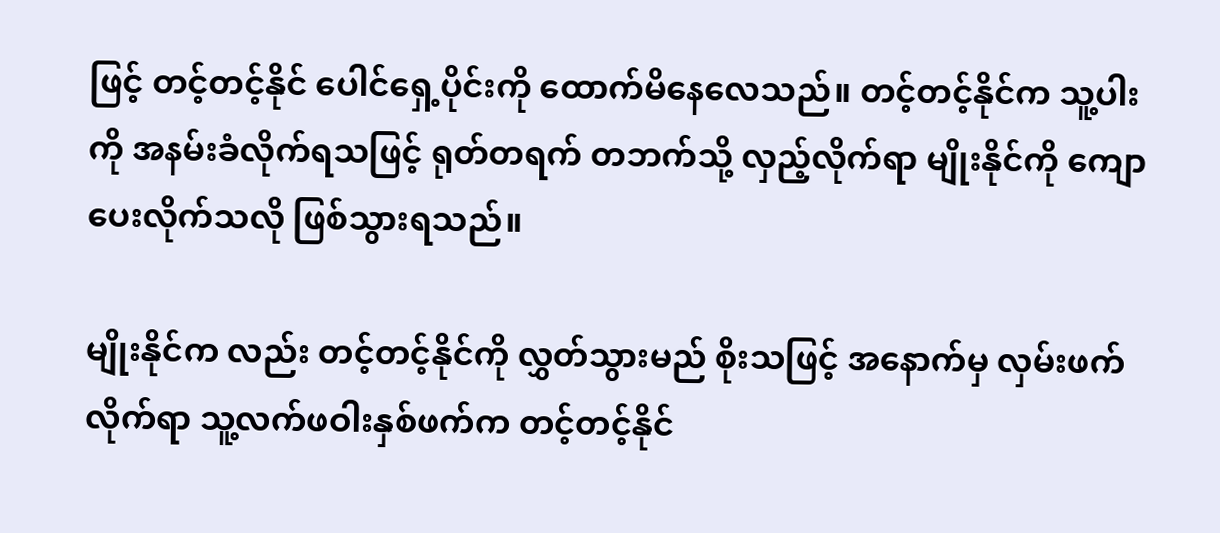ဖြင့် တင့်တင့်နိုင် ပေါင်ရှေ့ပိုင်းကို ထောက်မိနေလေသည်။ တင့်တင့်နိုင်က သူ့ပါးကို အနမ်းခံလိုက်ရသဖြင့် ရုတ်တရက် တဘက်သို့ လှည့်လိုက်ရာ မျိုးနိုင်ကို ကျောပေးလိုက်သလို ဖြစ်သွားရသည်။

မျိုးနိုင်က လည်း တင့်တင့်နိုင်ကို လွှတ်သွားမည် စိုးသဖြင့် အနောက်မှ လှမ်းဖက်လိုက်ရာ သူ့လက်ဖဝါးနှစ်ဖက်က တင့်တင့်နိုင်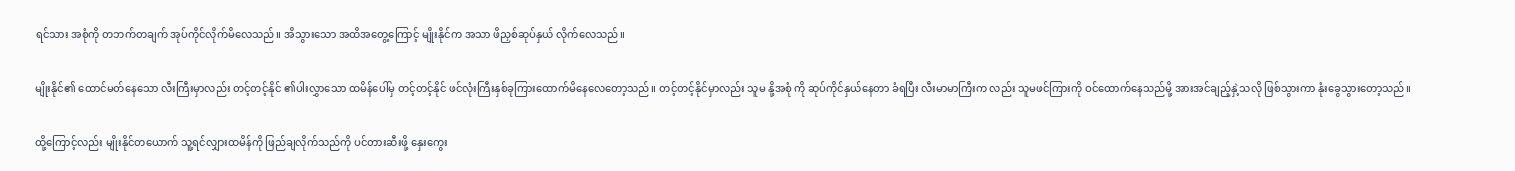ရင်သား အစုံကို တဘက်တချက် အုပ်ကိုင်လိုက်မိလေသည်။ အိသွားသော အထိအတွေ့ကြောင့် မျိုးနိုင်က အသာ ဖိညှစ်ဆုပ်နှယ် လိုက်လေသည်။

မျိုးနိုင်၏ ထောင်မတ်နေသော လီးကြီးမှာလည်း တင့်တင့်နိုင် ၏ပါးလွှာသော ထမိန်ပေါ်မှ တင့်တင့်နိုင် ဖင်လုံးကြီးနှစ်ခုကြားထောက်မိနေလေတော့သည်။ တင့်တင့်နိုင်မှာလည်း သူမ နို့အစုံ ကို ဆုပ်ကိုင်နှယ်နေတာ ခံရပြီး လီးမာမာကြီးက လည်း သူမဖင်ကြားကို ဝင်ထောက်နေသည်မို့ အားအင်ချည့်နှဲ့သလို ဖြစ်သွားကာ နုံးခွေသွားတော့သည်။

ထို့ကြောင့်လည်း မျိုးနိုင်တယောက် သူ့ရင်လျှားထမိန်ကို ဖြည်ချလိုက်သည်ကို ပင်တားဆီးဖို့ နှေးကွေး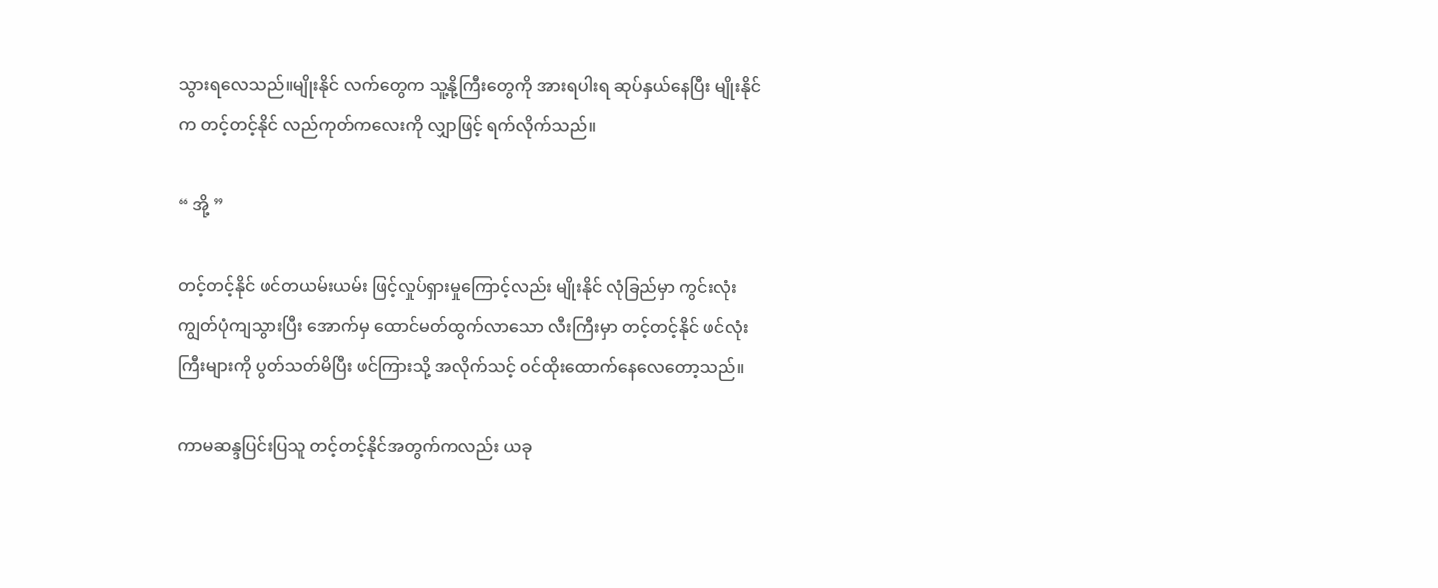သွားရလေသည်။မျိုးနိုင် လက်တွေက သူ့နို့ကြီးတွေကို အားရပါးရ ဆုပ်နှယ်နေပြီး မျိုးနိုင် က တင့်တင့်နိုင် လည်ကုတ်ကလေးကို လျှာဖြင့် ရက်လိုက်သည်။

“ အို့ ”

တင့်တင့်နိုင် ဖင်တယမ်းယမ်း ဖြင့်လှုပ်ရှားမှုကြောင့်လည်း မျိုးနိုင် လုံခြည်မှာ ကွင်းလုံးကျွတ်ပုံကျသွားပြီး အောက်မှ ထောင်မတ်ထွက်လာသော လီးကြီးမှာ တင့်တင့်နိုင် ဖင်လုံးကြီးများကို ပွတ်သတ်မိပြီး ဖင်ကြားသို့ အလိုက်သင့် ဝင်ထိုးထောက်နေလေတော့သည်။

ကာမဆန္ဒပြင်းပြသူ တင့်တင့်နိုင်အတွက်ကလည်း ယခု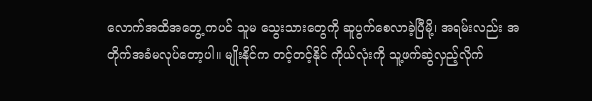လောက်အထိအတွေ့ ကပင် သူမ သွေးသားတွေကို ဆူပွက်စေလာခဲ့ပြီမို့၊ အရမ်းလည်း အတိုက်အခံမလုပ်တော့ပါ။ မျိုးနိုင်က တင့်တင့်နိုင် ကိုယ်လုံးကို သူ့ဖက်ဆွဲလှည့်လိုက်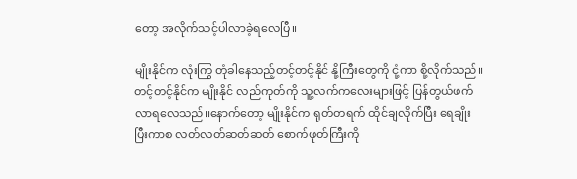တော့ အလိုက်သင့်ပါလာခဲ့ရလေပြီ။

မျိုးနိုင်က လုံးကြွ တုံခါနေသည့်တင့်တင့်နိုင် နို့ကြီးတွေကို ငုံ့ကာ စို့လိုက်သည်။ တင့်တင့်နိုင်က မျိုးနိုင် လည်ကုတ်ကို သူ့လက်ကလေးများဖြင့် ပြန်တွယ်ဖက်လာရလေသည်။နောက်တော့ မျိုးနိုင်က ရုတ်တရက် ထိုင်ချလိုက်ပြီး ရေချိုးပြီးကာစ လတ်လတ်ဆတ်ဆတ် စောက်ဖုတ်ကြီးကို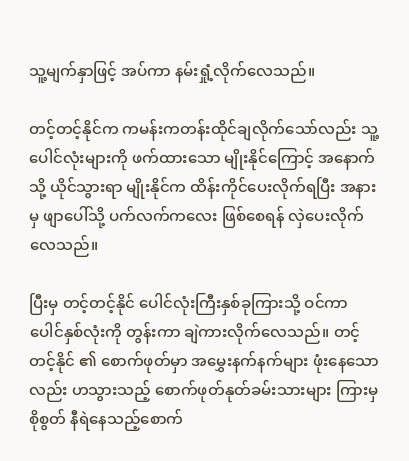သူ့မျက်နှာဖြင့် အပ်ကာ နမ်းရှုံ့လိုက်လေသည်။

တင့်တင့်နိုင်က ကမန်းကတန်းထိုင်ချလိုက်သော်လည်း သူ့ပေါင်လုံးများကို ဖက်ထားသော မျိုးနိုင်ကြောင့် အနောက်သို့ ယိုင်သွားရာ မျိုးနိုင်က ထိန်းကိုင်ပေးလိုက်ရပြီး အနားမှ ဖျာပေါ်သို့ ပက်လက်ကလေး ဖြစ်စေရန် လှဲပေးလိုက်လေသည်။

ပြီးမှ တင့်တင့်နိုင် ပေါင်လုံးကြီးနှစ်ခုကြားသို့ ဝင်ကာ ပေါင်နှစ်လုံးကို တွန်းကာ ချဲကားလိုက်လေသည်။ တင့်တင့်နိုင် ၏ စောက်ဖုတ်မှာ အမွှေးနက်နက်များ ဖုံးနေသောလည်း ဟသွားသည့် စောက်ဖုတ်နုတ်ခမ်းသားများ ကြားမှ စိုစွတ် နီရဲနေသည့်စောက်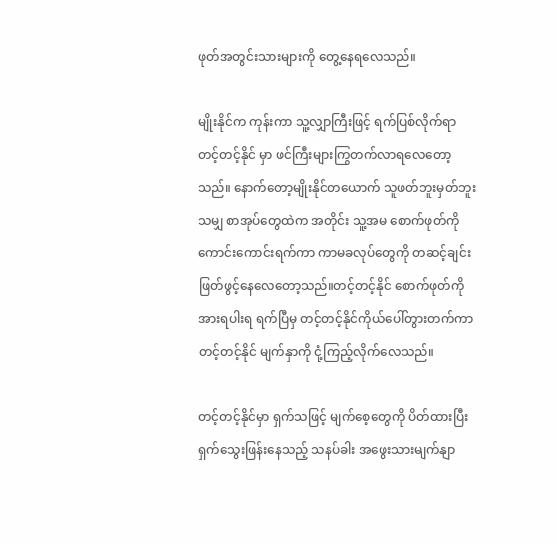ဖုတ်အတွင်းသားများကို တွေ့နေရလေသည်။

မျိုးနိုင်က ကုန်းကာ သူ့လျှာကြီးဖြင့် ရက်ပြစ်လိုက်ရာ တင့်တင့်နိုင် မှာ ဖင်ကြီးများကြွတက်လာရလေတော့သည်။ နောက်တော့မျိုးနိုင်တယောက် သူဖတ်ဘူးမှတ်ဘူးသမျှ စာအုပ်တွေထဲက အတိုင်း သူ့အမ စောက်ဖုတ်ကို ကောင်းကောင်းရက်ကာ ကာမခလုပ်တွေကို တဆင့်ချင်း ဖြတ်ဖွင့်နေလေတော့သည်။တင့်တင့်နိုင် စောက်ဖုတ်ကို အားရပါးရ ရက်ပြီမှ တင့်တင့်နိုင်ကိုယ်ပေါ်တွားတက်ကာ တင့်တင့်နိုင် မျက်နှာကို ငုံ့ကြည့်လိုက်လေသည်။

တင့်တင့်နိုင်မှာ ရှက်သဖြင့် မျက်စေ့တွေကို ပိတ်ထားပြီး ရှက်သွေးဖြန်းနေသည့် သနပ်ခါး အဖွေးသားမျက်နျာ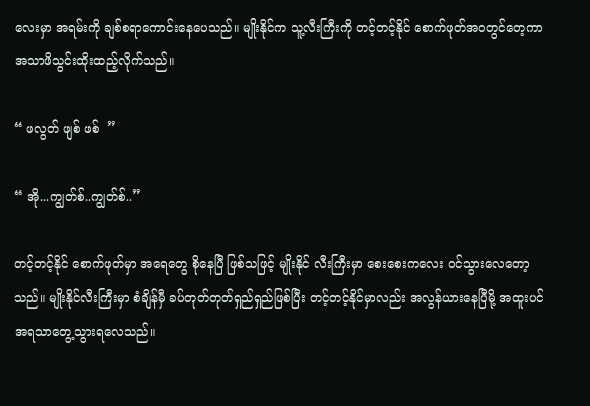လေးမှာ အရမ်းကို ချစ်စရာကောင်းနေပေသည်။ မျိုးနိုင်က သူ့လီးကြီးကို တင့်တင့်နိုင် စောက်ဖုတ်အဝတွင်တေ့ကာ အသာဖိသွင်းထိုးထည့်လိုက်သည်။

“ ဖလွတ် ဖျစ် ဖစ်  ”

“ အို...ကျွတ်စ်..ကျွတ်စ်..”

တင့်တင့်နိုင် စောက်ဖုတ်မှာ အရေတွေ စိုနေပြီ ဖြစ်သဖြင့် မျိုးနိုင် လီးကြီးမှာ စေးစေးကလေး ဝင်သွားလေတော့သည်။ မျိုးနိုင်လီးကြီးမှာ စံချိန်မှီ ခပ်တုတ်တုတ်ရှည်ရှည်ဖြစ်ပြီး တင့်တင့်နိုင်မှာလည်း အလွန်ယားနေပြီမို့ အထူးပင် အရသာတွေ့သွားရလေသည်။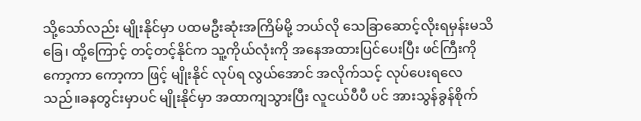သို့သော်လည်း မျိုးနိုင်မှာ ပထမဦးဆုံးအကြိမ်မို့ ဘယ်လို သေခြာဆောင့်လိုးရမှန်းမသိခြေ၊ ထို့ကြောင့် တင့်တင့်နိုင်က သူ့ကိုယ်လုံးကို အနေအထားပြင်ပေးပြီး ဖင်ကြီးကို ကော့ကာ ကော့ကာ ဖြင့် မျိုးနိုင် လုပ်ရ လွယ်အောင် အလိုက်သင့် လုပ်ပေးရလေသည်။ခနတွင်းမှာပင် မျိုးနိုင်မှာ အထာကျသွားပြီး လူငယ်ပီပီ ပင် အားသွန်ခွန်စိုက်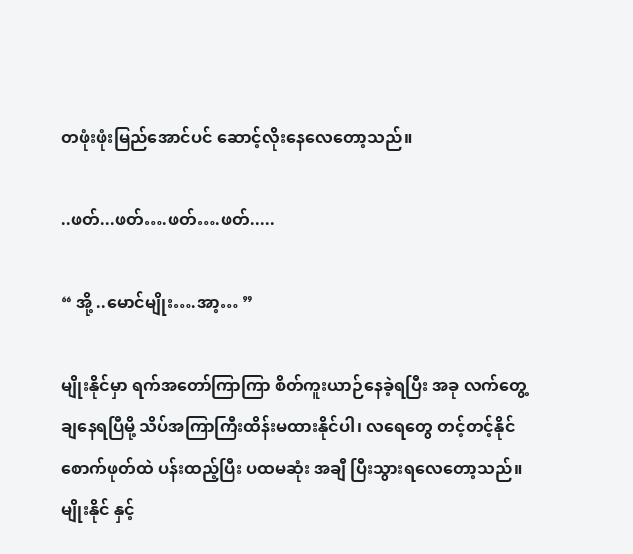တဖုံးဖုံးမြည်အောင်ပင် ဆောင့်လိုးနေလေတော့သည်။

..ဖတ်...ဖတ်….ဖတ်….ဖတ်.....

“ အို့ ..မောင်မျိုး….အာ့… ”

မျိုးနိုင်မှာ ရက်အတော်ကြာကြာ စိတ်ကူးယာဉ်နေခဲ့ရပြီး အခု လက်တွေ့ချနေရပြီမို့ သိပ်အကြာကြီးထိန်းမထားနိုင်ပါ၊ လရေတွေ တင့်တင့်နိုင် စောက်ဖုတ်ထဲ ပန်းထည့်ပြီး ပထမဆုံး အချီ ပြီးသွားရလေတော့သည်။မျိုးနိုင် နှင့်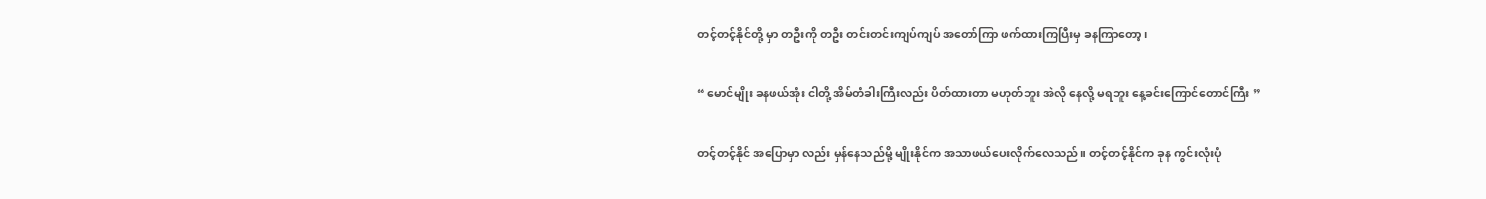တင့်တင့်နိုင်တို့ မှာ တဦးကို တဦး တင်းတင်းကျပ်ကျပ် အတော်ကြာ ဖက်ထားကြပြီးမှ ခနကြာတော့၊

“ မောင်မျိုး ခနဖယ်အုံး ငါတို့ အိမ်တံခါးကြီးလည်း ပိတ်ထားတာ မဟုတ်ဘူး အဲလို နေလို့ မရဘူး နေ့ခင်းကြောင်တောင်ကြီး ”

တင့်တင့်နိုင် အပြောမှာ လည်း မှန်နေသည်မို့ မျိုးနိုင်က အသာဖယ်ပေးလိုက်လေသည်။ တင့်တင့်နိုင်က ခုန ကွင်းလုံးပုံ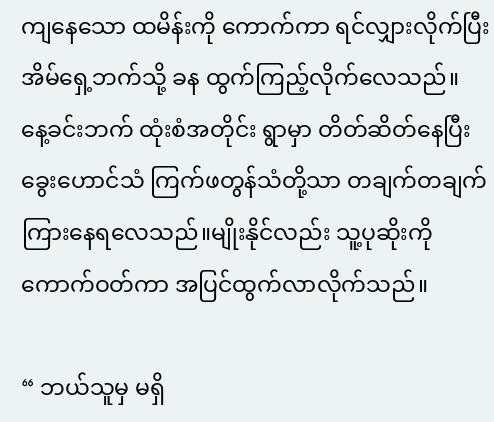ကျနေသော ထမိန်းကို ကောက်ကာ ရင်လျှားလိုက်ပြီး အိမ်ရှေ့ဘက်သို့ ခန ထွက်ကြည့်လိုက်လေသည်။ နေ့ခင်းဘက် ထုံးစံအတိုင်း ရွာမှာ တိတ်ဆိတ်နေပြီး ခွေးဟောင်သံ ကြက်ဖတွန်သံတို့သာ တချက်တချက်ကြားနေရလေသည်။မျိုးနိုင်လည်း သူ့ပုဆိုးကို ကောက်ဝတ်ကာ အပြင်ထွက်လာလိုက်သည်။

“ ဘယ်သူမှ မရှိ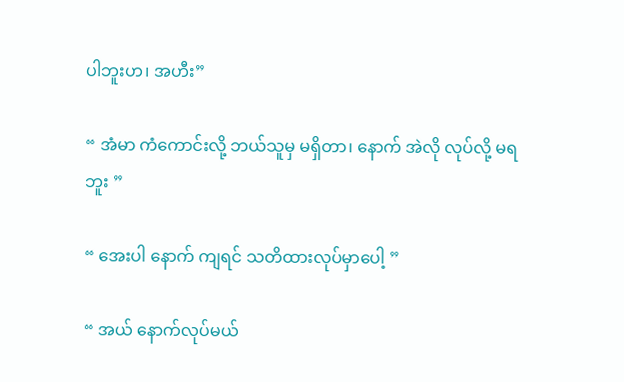ပါဘူးဟ၊ အဟီး”

“ အံမာ ကံကောင်းလို့ ဘယ်သူမှ မရှိတာ၊ နောက် အဲလို လုပ်လို့ မရဘူး ”

“ အေးပါ နောက် ကျရင် သတိထားလုပ်မှာပေါ့ ”

“ အယ် နောက်လုပ်မယ်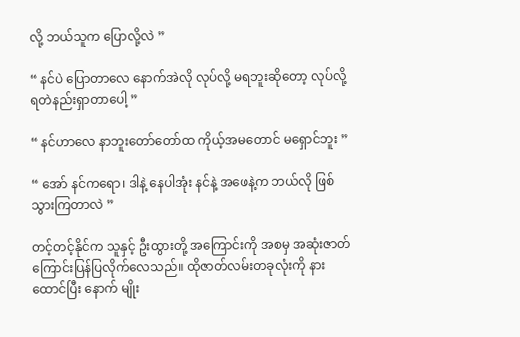လို့ ဘယ်သူက ပြောလို့လဲ ”

“ နင်ပဲ ပြောတာလေ နောက်အဲလို လုပ်လို့ မရဘူးဆိုတော့ လုပ်လို့ရတဲနည်းရှာတာပေါ့ ”

“ နင်ဟာလေ နာဘူးတော်တော်ထ ကိုယ့်အမတောင် မရှောင်ဘူး ”

“ အော် နင်ကရော၊ ဒါနဲ့ နေပါအုံး နင်နဲ့ အဖေနဲ့က ဘယ်လို ဖြစ်သွားကြတာလဲ ”

တင့်တင့်နိုင်က သူနှင့် ဦးထွားတို့ အကြောင်းကို အစမှ အဆုံးဇာတ်ကြောင်းပြန်ပြလိုက်လေသည်။ ထိုဇာတ်လမ်းတခုလုံးကို နားထောင်ပြီး နောက် မျိုး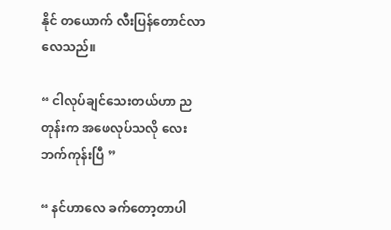နိုင် တယောက် လီးပြန်တောင်လာလေသည်။

“ ငါလုပ်ချင်သေးတယ်ဟာ ညတုန်းက အဖေလုပ်သလို လေးဘက်ကုန်းပြီ ”

“ နင်ဟာလေ ခက်တော့တာပါ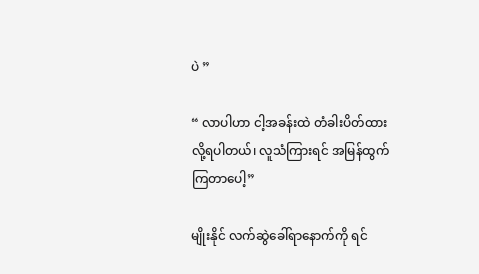ပဲ ”

“ လာပါဟာ ငါ့အခန်းထဲ တံခါးပိတ်ထားလို့ရပါတယ်၊ လူသံကြားရင် အမြန်ထွက်ကြတာပေါ့”

မျိုးနိုင် လက်ဆွဲခေါ်ရာနောက်ကို ရင်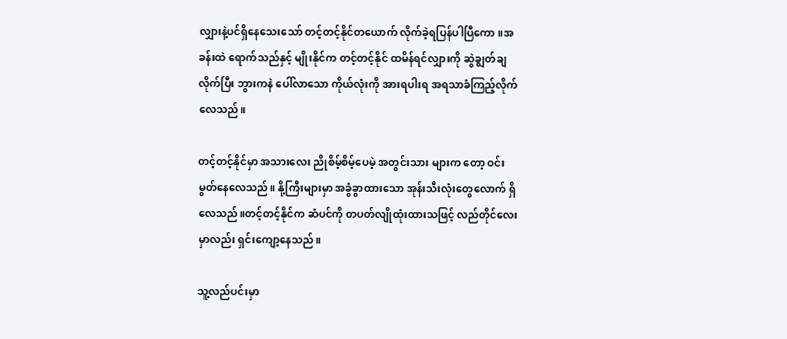လျှားနဲ့ပင်ရှိနေသေးသော် တင့်တင့်နိုင်တယောက် လိုက်ခဲ့ရပြန်ပါပြီကော။အခန်းထဲ ရောက်သည်နှင့် မျိုးနိုင်က တင့်တင့်နိုင် ထမိန်ရင်လျှားကို ဆွဲချွတ်ချလိုက်ပြီး ဘွားကနဲ ပေါ်လာသော ကိုယ်လုံးကို အားရပါးရ အရသာခံကြည့်လိုက်လေသည်။

တင့်တင့်နိုင်မှာ အသားလေး ညိုစိမ့်စိမ့်ပေမဲ့ အတွင်းသား များက တော့ ဝင်းမွတ်နေလေသည်။ နို့ကြီးများမှာ အခွံခွာထားသော အုန်းသီးလုံးတွေလောက် ရှိလေသည်။တင့်တင့်နိုင်က ဆံပင်ကို တပတ်လျိုထုံးထားသဖြင့် လည်တိုင်လေးမှာလည်း ရှင်းကျော့နေသည်။

သူ့လည်ပင်းမှာ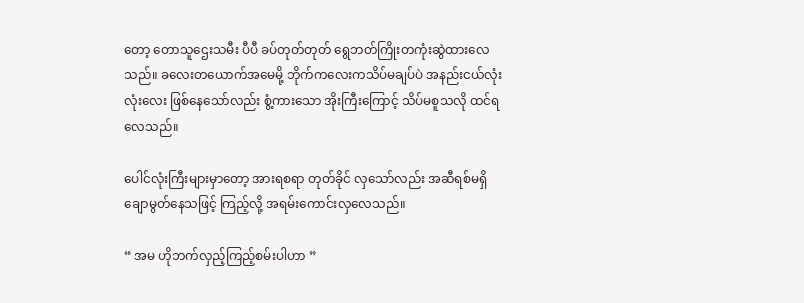တော့ တောသူဌေးသမီး ပီပီ ခပ်တုတ်တုတ် ရွေဘတ်ကြိုးတကုံးဆွဲထားလေသည်။ ခလေးတယောက်အမေမို့ ဘိုက်ကလေးကသိပ်မချပ်ပဲ အနည်းငယ်လုံးလုံးလေး ဖြစ်နေသော်လည်း စွံ့ကားသော အိုးကြီးကြောင့် သိပ်မစူသလို ထင်ရလေသည်။

ပေါင်လုံးကြီးများမှာတော့ အားရစရာ တုတ်ခိုင် လှသော်လည်း အဆီရစ်မရှိ ချောမွတ်နေသဖြင့် ကြည့်လို့ အရမ်းကောင်းလှလေသည်။

“ အမ ဟိုဘက်လှည့်ကြည့်စမ်းပါဟာ ”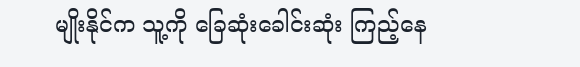မျိုးနိုင်က သူ့ကို ခြေဆုံးခေါင်းဆုံး ကြည့်နေ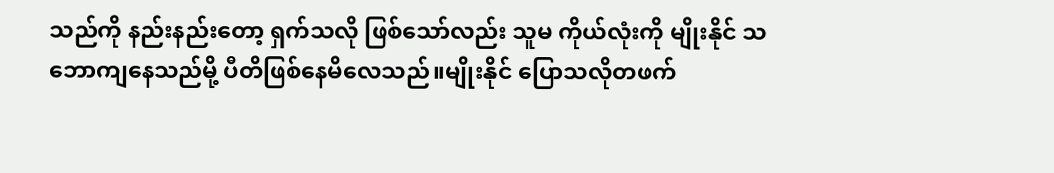သည်ကို နည်းနည်းတော့ ရှက်သလို ဖြစ်သော်လည်း သူမ ကိုယ်လုံးကို မျိုးနိုင် သဘောကျနေသည်မို့ ပီတိဖြစ်နေမိလေသည်။မျိုးနိုင် ပြောသလိုတဖက်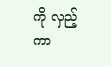ကို လှည့်ကာ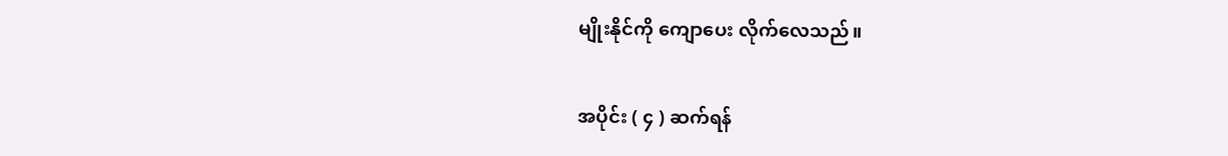မျိုးနိုင်ကို ကျောပေး လိုက်လေသည်။

အပိုင်း ( ၄ ) ဆက်ရန်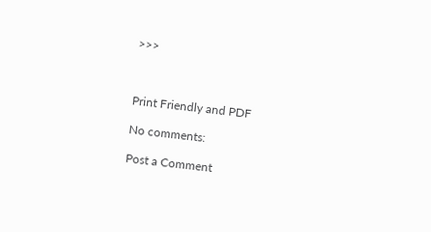>>>



Print Friendly and PDF

No comments:

Post a Comment